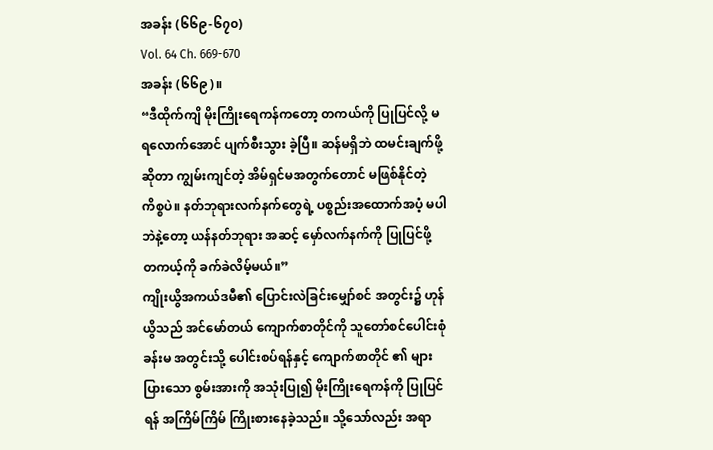အခန်း (၆၆၉-၆၇၀)
Vol. 64 Ch. 669-670
အခန်း (၆၆၉)။
“ဒီထိုက်ကျိ မိုးကြိုးရေကန်ကတော့ တကယ်ကို ပြုပြင်လို့ မရလောက်အောင် ပျက်စီးသွား ခဲ့ပြီ။ ဆန်မရှိဘဲ ထမင်းချက်ဖို့ဆိုတာ ကျွမ်းကျင်တဲ့ အိမ်ရှင်မအတွက်တောင် မဖြစ်နိုင်တဲ့ ကိစ္စပဲ။ နတ်ဘုရားလက်နက်တွေရဲ့ ပစ္စည်းအထောက်အပံ့ မပါဘဲနဲ့တော့ ယန်နတ်ဘုရား အဆင့် မှော်လက်နက်ကို ပြုပြင်ဖို့ တကယ့်ကို ခက်ခဲလိမ့်မယ်။”
ကျိုးယွိအကယ်ဒမီ၏ ပြောင်းလဲခြင်းမျှော်စင် အတွင်း၌ ဟုန်ယွိသည် အင်မော်တယ် ကျောက်စာတိုင်ကို သူတော်စင်ပေါင်းစုံခန်းမ အတွင်းသို့ ပေါင်းစပ်ရန်နှင့် ကျောက်စာတိုင် ၏ များပြားသော စွမ်းအားကို အသုံးပြု၍ မိုးကြိုးရေကန်ကို ပြုပြင်ရန် အကြိမ်ကြိမ် ကြိုးစားနေခဲ့သည်။ သို့သော်လည်း အရာ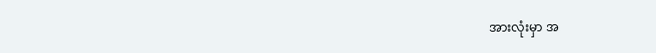အားလုံးမှာ အ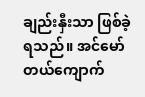ချည်းနှီးသာ ဖြစ်ခဲ့ရသည်။ အင်မော်တယ်ကျောက်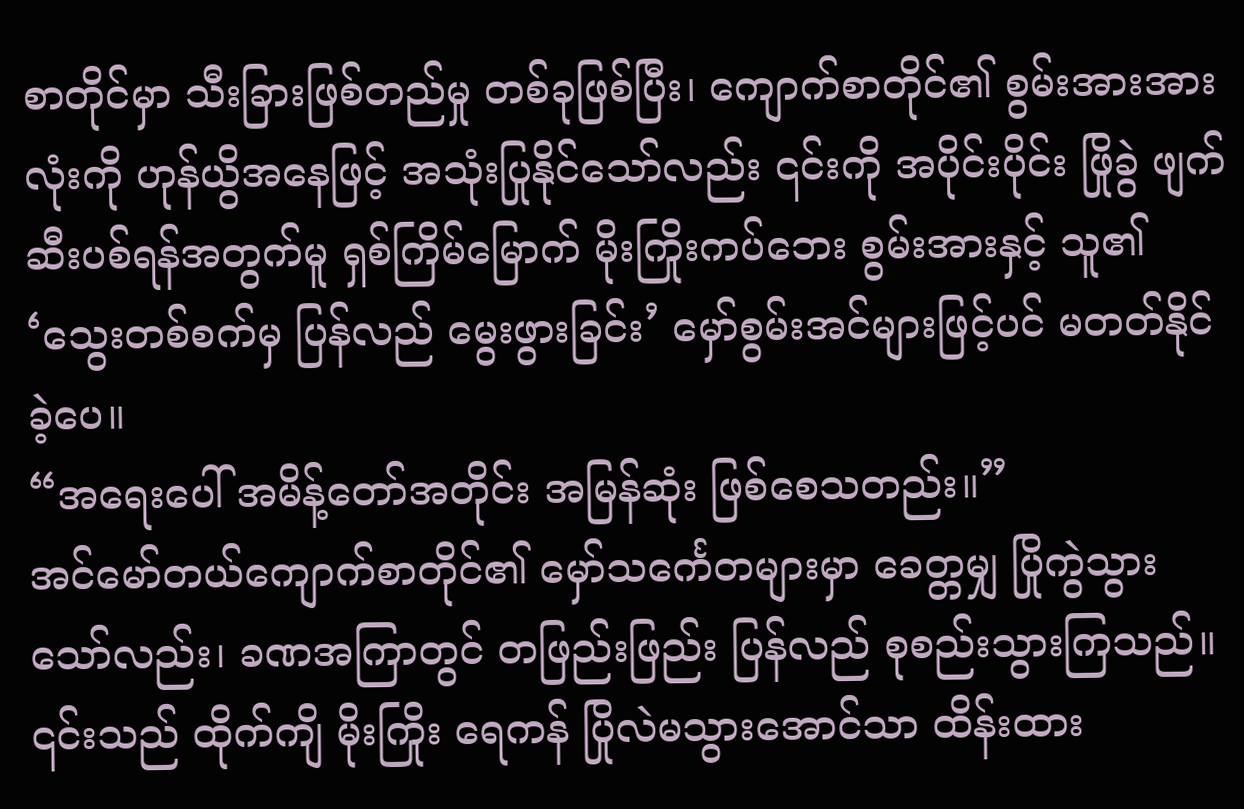စာတိုင်မှာ သီးခြားဖြစ်တည်မှု တစ်ခုဖြစ်ပြီး၊ ကျောက်စာတိုင်၏ စွမ်းအားအားလုံးကို ဟုန်ယွိအနေဖြင့် အသုံးပြုနိုင်သော်လည်း ၎င်းကို အပိုင်းပိုင်း ဖြိုခွဲ ဖျက်ဆီးပစ်ရန်အတွက်မူ ရှစ်ကြိမ်မြောက် မိုးကြိုးကပ်ဘေး စွမ်းအားနှင့် သူ၏ ‘သွေးတစ်စက်မှ ပြန်လည် မွေးဖွားခြင်း’ မှော်စွမ်းအင်များဖြင့်ပင် မတတ်နိုင်ခဲ့ပေ။
“အရေးပေါ် အမိန့်တော်အတိုင်း အမြန်ဆုံး ဖြစ်စေသတည်း။”
အင်မော်တယ်ကျောက်စာတိုင်၏ မှော်သင်္ကေတများမှာ ခေတ္တမျှ ပြိုကွဲသွားသော်လည်း၊ ခဏအကြာတွင် တဖြည်းဖြည်း ပြန်လည် စုစည်းသွားကြသည်။ ၎င်းသည် ထိုက်ကျိ မိုးကြိုး ရေကန် ပြိုလဲမသွားအောင်သာ ထိန်းထား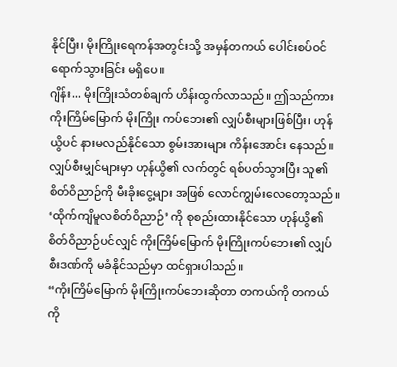နိုင်ပြီး၊ မိုးကြိုးရေကန်အတွင်းသို့ အမှန်တကယ် ပေါင်းစပ်ဝင်ရောက်သွားခြင်း မရှိပေ။
ဂျိန်း... မိုးကြိုးသံတစ်ချက် ဟိန်းထွက်လာသည်။ ဤသည်ကား ကိုးကြိမ်မြောက် မိုးကြိုး ကပ်ဘေး၏ လျှပ်စီးများဖြစ်ပြီး၊ ဟုန်ယွိပင် နားမလည်နိုင်သော စွမ်းအားများ ကိန်းအောင်း နေသည်။
လျှပ်စီးမျှင်များမှာ ဟုန်ယွိ၏ လက်တွင် ရစ်ပတ်သွားပြီး သူ၏ စိတ်ဝိညာဉ်ကို မီးခိုးငွေ့များ အဖြစ် လောင်ကျွမ်းလေတော့သည်။
‘ထိုက်ကျိမူလစိတ်ဝိညာဉ်’ ကို စုစည်းထားနိုင်သော ဟုန်ယွိ၏ စိတ်ဝိညာဉ်ပင်လျှင် ကိုးကြိမ်မြောက် မိုးကြိုးကပ်ဘေး၏ လျှပ်စီးဒဏ်ကို မခံနိုင်သည်မှာ ထင်ရှားပါသည်။
“ကိုးကြိမ်မြောက် မိုးကြိုးကပ်ဘေးဆိုတာ တကယ်ကို တကယ်ကို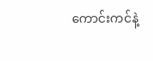ကောင်းကင်နဲ့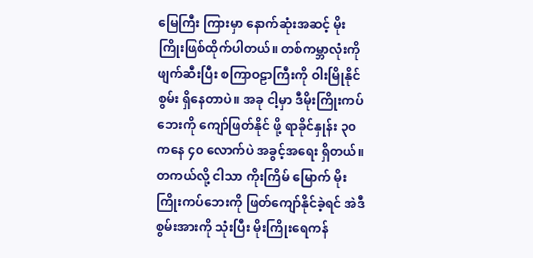မြေကြီး ကြားမှာ နောက်ဆုံးအဆင့် မိုးကြိုးဖြစ်ထိုက်ပါတယ်။ တစ်ကမ္ဘာလုံးကို ဖျက်ဆီးပြီး စကြာဝဠာကြီးကို ဝါးမြိုနိုင်စွမ်း ရှိနေတာပဲ။ အခု ငါ့မှာ ဒီမိုးကြိုးကပ်ဘေးကို ကျော်ဖြတ်နိုင် ဖို့ ရာခိုင်နှုန်း ၃၀ ကနေ ၄၀ လောက်ပဲ အခွင့်အရေး ရှိတယ်။ တကယ်လို့ ငါသာ ကိုးကြိမ် မြောက် မိုးကြိုးကပ်ဘေးကို ဖြတ်ကျော်နိုင်ခဲ့ရင် အဲဒီစွမ်းအားကို သုံးပြီး မိုးကြိုးရေကန်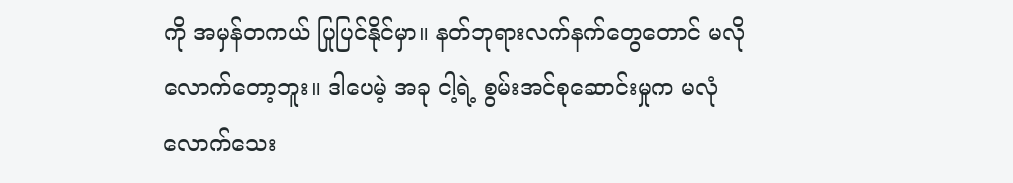ကို အမှန်တကယ် ပြုပြင်နိုင်မှာ။ နတ်ဘုရားလက်နက်တွေတောင် မလိုလောက်တော့ဘူး။ ဒါပေမဲ့ အခု ငါ့ရဲ့ စွမ်းအင်စုဆောင်းမှုက မလုံလောက်သေး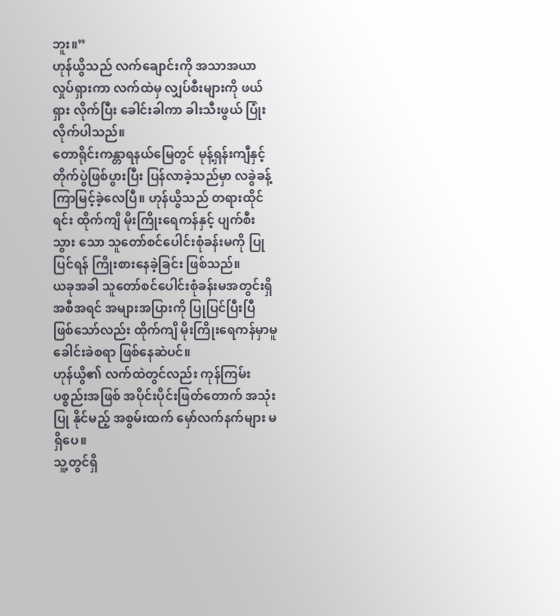ဘူး။”
ဟုန်ယွိသည် လက်ချောင်းကို အသာအယာ လှုပ်ရှားကာ လက်ထဲမှ လျှပ်စီးများကို ဖယ်ရှား လိုက်ပြီး ခေါင်းခါကာ ခါးသီးဖွယ် ပြုံးလိုက်ပါသည်။
တောရိုင်းကန္တာရနယ်မြေတွင် မုန့်ရှန်းကျီနှင့် တိုက်ပွဲဖြစ်ပွားပြီး ပြန်လာခဲ့သည်မှာ လခွဲခန့် ကြာမြင့်ခဲ့လေပြီ။ ဟုန်ယွိသည် တရားထိုင်ရင်း ထိုက်ကျိ မိုးကြိုးရေကန်နှင့် ပျက်စီးသွား သော သူတော်စင်ပေါင်းစုံခန်းမကို ပြုပြင်ရန် ကြိုးစားနေခဲ့ခြင်း ဖြစ်သည်။
ယခုအခါ သူတော်စင်ပေါင်းစုံခန်းမအတွင်းရှိ အစီအရင် အများအပြားကို ပြုပြင်ပြီးပြီ ဖြစ်သော်လည်း ထိုက်ကျိ မိုးကြိုးရေကန်မှာမူ ခေါင်းခဲစရာ ဖြစ်နေဆဲပင်။
ဟုန်ယွိ၏ လက်ထဲတွင်လည်း ကုန်ကြမ်းပစ္စည်းအဖြစ် အပိုင်းပိုင်းဖြတ်တောက် အသုံးပြု နိုင်မည့် အစွမ်းထက် မှော်လက်နက်များ မရှိပေ။
သူ့တွင်ရှိ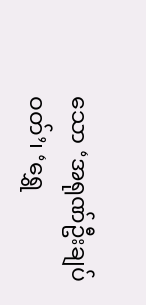သော ‘အရုဏ်ဦးချပ်ဝတ်’၊ ‘ရွှေ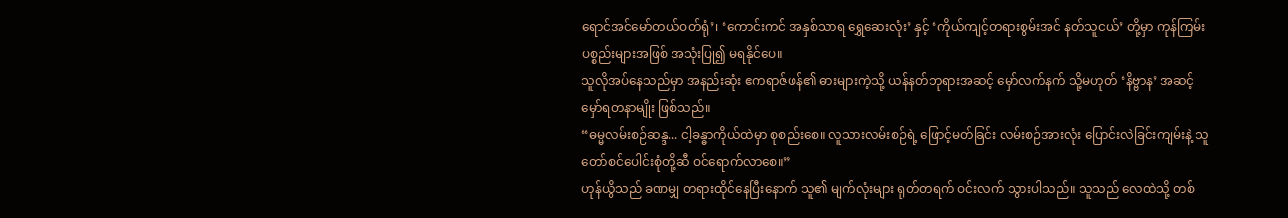ရောင်အင်မော်တယ်ဝတ်ရုံ’၊ ‘ကောင်းကင် အနှစ်သာရ ရွှေဆေးလုံး’ နှင့် ‘ကိုယ်ကျင့်တရားစွမ်းအင် နတ်သူငယ်’ တို့မှာ ကုန်ကြမ်း ပစ္စည်းများအဖြစ် အသုံးပြု၍ မရနိုင်ပေ။
သူလိုအပ်နေသည်မှာ အနည်းဆုံး ဧကရာဇ်ဖန်၏ ဓားများကဲ့သို့ ယန်နတ်ဘုရားအဆင့် မှော်လက်နက် သို့မဟုတ် ‘နိဗ္ဗာန’ အဆင့် မှော်ရတနာမျိုး ဖြစ်သည်။
“ဓမ္မလမ်းစဉ်ဆန္ဒ... ငါ့ခန္ဓာကိုယ်ထဲမှာ စုစည်းစေ။ လူသားလမ်းစဉ်ရဲ့ ဖြောင့်မတ်ခြင်း လမ်းစဉ်အားလုံး ပြောင်းလဲခြင်းကျမ်းနဲ့ သူတော်စင်ပေါင်းစုံတို့ဆီ ဝင်ရောက်လာစေ။”
ဟုန်ယွိသည် ခဏမျှ တရားထိုင်နေပြီးနောက် သူ၏ မျက်လုံးများ ရုတ်တရက် ဝင်းလက် သွားပါသည်။ သူသည် လေထဲသို့ တစ်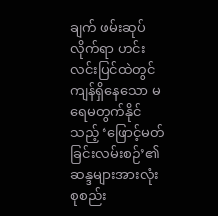ချက် ဖမ်းဆုပ်လိုက်ရာ ဟင်းလင်းပြင်ထဲတွင် ကျန်ရှိနေသော မရေမတွက်နိုင်သည့် ‘ဖြောင့်မတ်ခြင်းလမ်းစဉ်’၏ ဆန္ဒများအားလုံး စုစည်း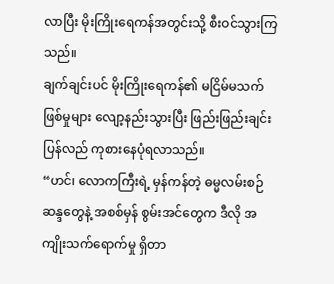လာပြီး မိုးကြိုးရေကန်အတွင်းသို့ စီးဝင်သွားကြသည်။
ချက်ချင်းပင် မိုးကြိုးရေကန်၏ မငြိမ်မသက်ဖြစ်မှုများ လျော့နည်းသွားပြီး ဖြည်းဖြည်းချင်း ပြန်လည် ကုစားနေပုံရလာသည်။
“ဟင်၊ လောကကြီးရဲ့ မှန်ကန်တဲ့ ဓမ္မလမ်းစဉ်ဆန္ဒတွေနဲ့ အစစ်မှန် စွမ်းအင်တွေက ဒီလို အကျိုးသက်ရောက်မှု ရှိတာ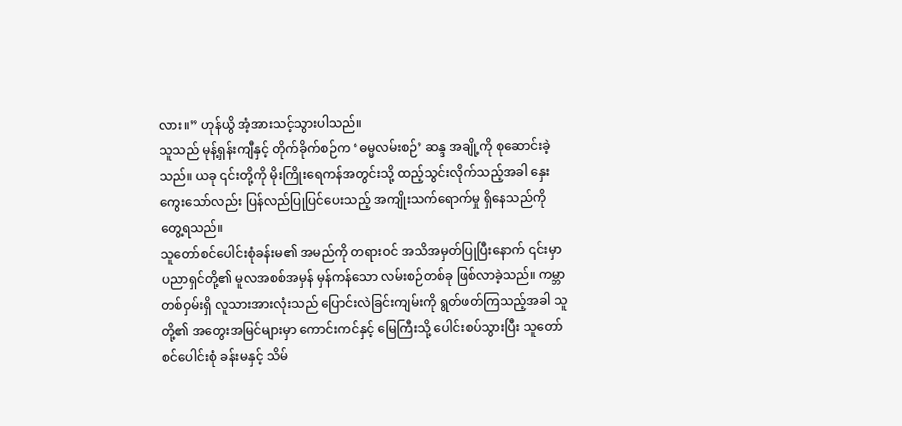လား။” ဟုန်ယွိ အံ့အားသင့်သွားပါသည်။
သူသည် မုန့်ရှန်းကျီနှင့် တိုက်ခိုက်စဉ်က ‘ဓမ္မလမ်းစဉ်’ ဆန္ဒ အချို့ကို စုဆောင်းခဲ့သည်။ ယခု ၎င်းတို့ကို မိုးကြိုးရေကန်အတွင်းသို့ ထည့်သွင်းလိုက်သည့်အခါ နှေးကွေးသော်လည်း ပြန်လည်ပြုပြင်ပေးသည့် အကျိုးသက်ရောက်မှု ရှိနေသည်ကို တွေ့ရသည်။
သူတော်စင်ပေါင်းစုံခန်းမ၏ အမည်ကို တရားဝင် အသိအမှတ်ပြုပြီးနောက် ၎င်းမှာ ပညာရှင်တို့၏ မူလအစစ်အမှန် မှန်ကန်သော လမ်းစဉ်တစ်ခု ဖြစ်လာခဲ့သည်။ ကမ္ဘာ တစ်ဝှမ်းရှိ လူသားအားလုံးသည် ပြောင်းလဲခြင်းကျမ်းကို ရွတ်ဖတ်ကြသည့်အခါ သူတို့၏ အတွေးအမြင်များမှာ ကောင်းကင်နှင့် မြေကြီးသို့ ပေါင်းစပ်သွားပြီး သူတော်စင်ပေါင်းစုံ ခန်းမနှင့် သိမ်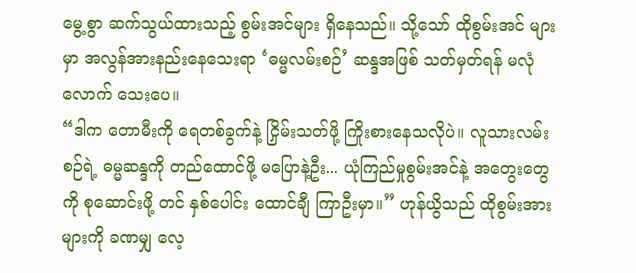မွေ့စွာ ဆက်သွယ်ထားသည့် စွမ်းအင်များ ရှိနေသည်။ သို့သော် ထိုစွမ်းအင် များမှာ အလွန်အားနည်းနေသေးရာ ‘ဓမ္မလမ်းစဉ်’ ဆန္ဒအဖြစ် သတ်မှတ်ရန် မလုံလောက် သေးပေ။
“ဒါက တောမီးကို ရေတစ်ခွက်နဲ့ ငြှိမ်းသတ်ဖို့ ကြိုးစားနေသလိုပဲ။ လူသားလမ်းစဉ်ရဲ့ ဓမ္မဆန္ဒကို တည်ထောင်ဖို့ မပြောနဲ့ဦး... ယုံကြည်မှုစွမ်းအင်နဲ့ အတွေးတွေကို စုဆောင်းဖို့ တင် နှစ်ပေါင်း ထောင်ချီ ကြာဦးမှာ။” ဟုန်ယွိသည် ထိုစွမ်းအားများကို ခဏမျှ လေ့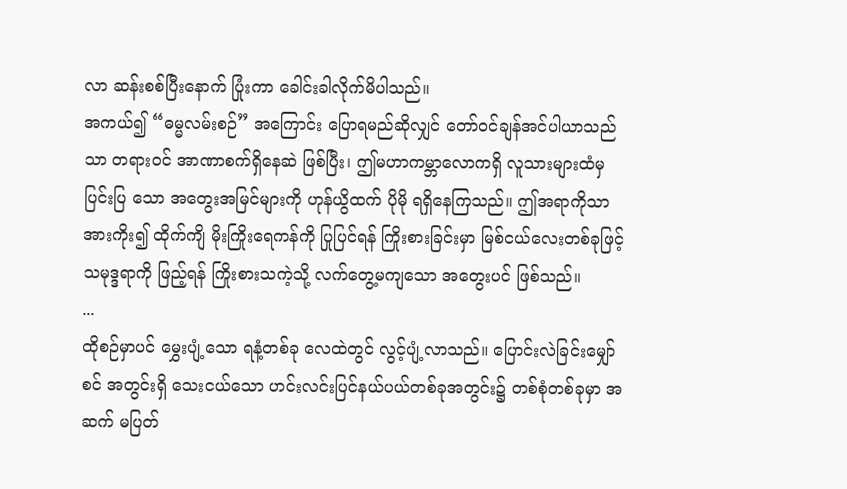လာ ဆန်းစစ်ပြီးနောက် ပြုံးကာ ခေါင်းခါလိုက်မိပါသည်။
အကယ်၍ “ဓမ္မလမ်းစဉ်” အကြောင်း ပြောရမည်ဆိုလျှင် တော်ဝင်ချန်အင်ပါယာသည်သာ တရားဝင် အာဏာစက်ရှိနေဆဲ ဖြစ်ပြီး၊ ဤမဟာကမ္ဘာလောကရှိ လူသားများထံမှ ပြင်းပြ သော အတွေးအမြင်များကို ဟုန်ယွိထက် ပိုမို ရရှိနေကြသည်။ ဤအရာကိုသာ အားကိုး၍ ထိုက်ကျိ မိုးကြိုးရေကန်ကို ပြုပြင်ရန် ကြိုးစားခြင်းမှာ မြစ်ငယ်လေးတစ်ခုဖြင့် သမုဒ္ဒရာကို ဖြည့်ရန် ကြိုးစားသကဲ့သို့ လက်တွေ့မကျသော အတွေးပင် ဖြစ်သည်။
...
ထိုစဉ်မှာပင် မွှေးပျံ့သော ရနံ့တစ်ခု လေထဲတွင် လွင့်ပျံ့လာသည်။ ပြောင်းလဲခြင်းမျှော်စင် အတွင်းရှိ သေးငယ်သော ဟင်းလင်းပြင်နယ်ပယ်တစ်ခုအတွင်း၌ တစ်စုံတစ်ခုမှာ အဆက် မပြတ်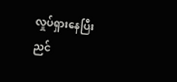လှုပ်ရှားနေပြီး ညင်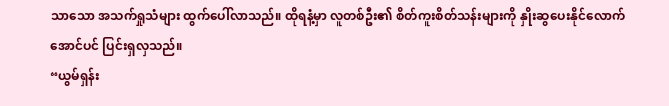သာသော အသက်ရှုသံများ ထွက်ပေါ်လာသည်။ ထိုရနံ့မှာ လူတစ်ဦး၏ စိတ်ကူးစိတ်သန်းများကို နှိုးဆွပေးနိုင်လောက်အောင်ပင် ပြင်းရှလှသည်။
“ယွမ်ရှန်း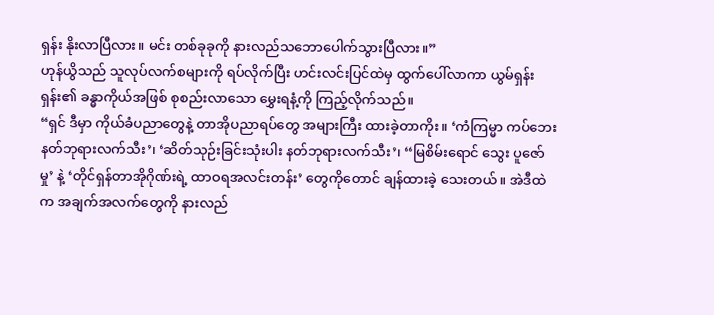ရှန်း နိုးလာပြီလား။ မင်း တစ်ခုခုကို နားလည်သဘောပေါက်သွားပြီလား။”
ဟုန်ယွိသည် သူလုပ်လက်စများကို ရပ်လိုက်ပြီး ဟင်းလင်းပြင်ထဲမှ ထွက်ပေါ်လာကာ ယွမ်ရှန်းရှန်း၏ ခန္ဓာကိုယ်အဖြစ် စုစည်းလာသော မွှေးရနံ့ကို ကြည့်လိုက်သည်။
“ရှင် ဒီမှာ ကိုယ်ခံပညာတွေနဲ့ တာအိုပညာရပ်တွေ အများကြီး ထားခဲ့တာကိုး။ ‘ကံကြမ္မာ ကပ်ဘေး နတ်ဘုရားလက်သီး’၊ ‘ဆိတ်သုဉ်းခြင်းသုံးပါး နတ်ဘုရားလက်သီး’၊ ‘‘မြစိမ်းရောင် သွေး ပူဇော်မှု’ နဲ့ ‘တိုင်ရှန်တာအိုဂိုဏ်းရဲ့ ထာဝရအလင်းတန်း’ တွေကိုတောင် ချန်ထားခဲ့ သေးတယ်။ အဲဒီထဲက အချက်အလက်တွေကို နားလည်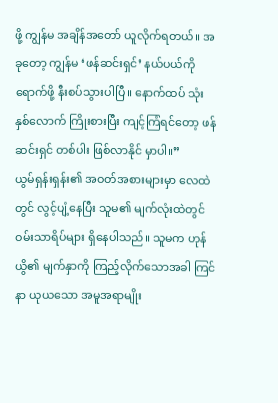ဖို့ ကျွန်မ အချိန်အတော် ယူလိုက်ရတယ်။ အခုတော့ ကျွန်မ ‘ဖန်ဆင်းရှင်’ နယ်ပယ်ကို ရောက်ဖို့ နီးစပ်သွားပါပြီ။ နောက်ထပ် သုံးနှစ်လောက် ကြိုးစားပြီး ကျင့်ကြံရင်တော့ ဖန်ဆင်းရှင် တစ်ပါး ဖြစ်လာနိုင် မှာပါ။”
ယွမ်ရှန်းရှန်း၏ အဝတ်အစားများမှာ လေထဲတွင် လွင့်ပျံ့နေပြီး သူမ၏ မျက်လုံးထဲတွင် ဝမ်းသာရိပ်များ ရှိနေပါသည်။ သူမက ဟုန်ယွိ၏ မျက်နှာကို ကြည့်လိုက်သောအခါ ကြင်နာ ယုယသော အမူအရာမျိုး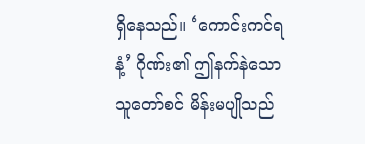ရှိနေသည်။ ‘ကောင်းကင်ရနံ့’ ဂိုဏ်း၏ ဤနက်နဲသော သူတော်စင် မိန်းမပျိုသည်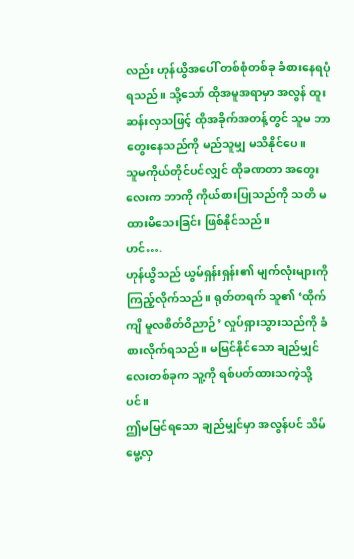လည်း ဟုန်ယွိအပေါ် တစ်စုံတစ်ခု ခံစားနေရပုံ ရသည်။ သို့သော် ထိုအမူအရာမှာ အလွန် ထူးဆန်းလှသဖြင့် ထိုအခိုက်အတန့်တွင် သူမ ဘာတွေးနေသည်ကို မည်သူမျှ မသိနိုင်ပေ။
သူမကိုယ်တိုင်ပင်လျှင် ထိုခဏတာ အတွေးလေးက ဘာကို ကိုယ်စားပြုသည်ကို သတိ မထားမိသေးခြင်း ဖြစ်နိုင်သည်။
ဟင်….
ဟုန်ယွိသည် ယွမ်ရှန်းရှန်း၏ မျက်လုံးများကို ကြည့်လိုက်သည်။ ရုတ်တရက် သူ၏ ‘ထိုက်ကျိ မူလစိတ်ဝိညာဉ်’ လှုပ်ရှားသွားသည်ကို ခံစားလိုက်ရသည်။ မမြင်နိုင်သော ချည်မျှင်လေးတစ်ခုက သူ့ကို ရစ်ပတ်ထားသကဲ့သို့ပင်။
ဤမမြင်ရသော ချည်မျှင်မှာ အလွန်ပင် သိမ်မွေ့လှ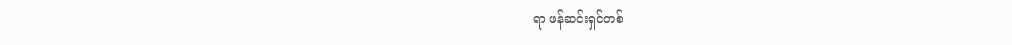ရာ ဖန်ဆင်းရှင်တစ်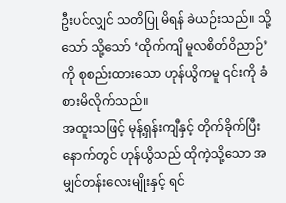ဦးပင်လျှင် သတိပြု မိရန် ခဲယဉ်းသည်။ သို့သော် သို့သော် ‘ထိုက်ကျိ မူလစိတ်ဝိညာဉ်’ ကို စုစည်းထားသော ဟုန်ယွိကမူ ၎င်းကို ခံစားမိလိုက်သည်။
အထူးသဖြင့် မုန့်ရှန်းကျီနှင့် တိုက်ခိုက်ပြီးနောက်တွင် ဟုန်ယွိသည် ထိုကဲ့သို့သော အမျှင်တန်းလေးမျိုးနှင့် ရင်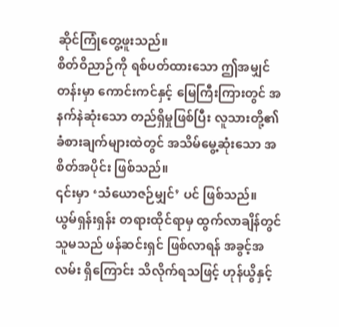ဆိုင်ကြုံတွေ့ဖူးသည်။
စိတ်ဝိညာဉ်ကို ရစ်ပတ်ထားသော ဤအမျှင်တန်းမှာ ကောင်းကင်နှင့် မြေကြီးကြားတွင် အနက်နဲဆုံးသော တည်ရှိမှုဖြစ်ပြီး လူသားတို့၏ ခံစားချက်များထဲတွင် အသိမ်မွေ့ဆုံးသော အစိတ်အပိုင်း ဖြစ်သည်။
၎င်းမှာ ‘သံယောဇဉ်မျှင်’ ပင် ဖြစ်သည်။
ယွမ်ရှန်းရှန်း တရားထိုင်ရာမှ ထွက်လာချိန်တွင် သူမသည် ဖန်ဆင်းရှင် ဖြစ်လာရန် အခွင့်အလမ်း ရှိကြောင်း သိလိုက်ရသဖြင့် ဟုန်ယွိနှင့်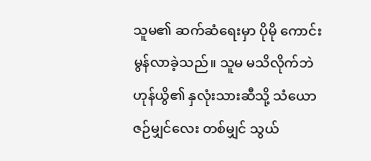သူမ၏ ဆက်ဆံရေးမှာ ပိုမို ကောင်းမွန်လာခဲ့သည်။ သူမ မသိလိုက်ဘဲ ဟုန်ယွိ၏ နှလုံးသားဆီသို့ သံယောဇဉ်မျှင်လေး တစ်မျှင် သွယ်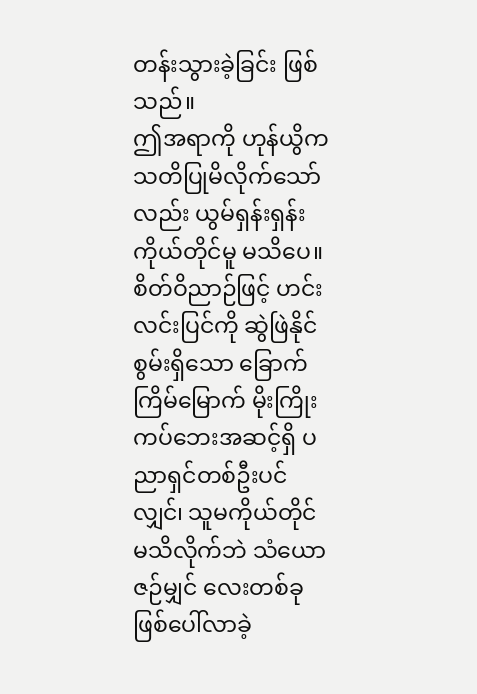တန်းသွားခဲ့ခြင်း ဖြစ်သည်။
ဤအရာကို ဟုန်ယွိက သတိပြုမိလိုက်သော်လည်း ယွမ်ရှန်းရှန်း ကိုယ်တိုင်မူ မသိပေ။
စိတ်ဝိညာဉ်ဖြင့် ဟင်းလင်းပြင်ကို ဆွဲဖြဲနိုင်စွမ်းရှိသော ခြောက်ကြိမ်မြောက် မိုးကြိုး ကပ်ဘေးအဆင့်ရှိ ပညာရှင်တစ်ဦးပင်လျှင်၊ သူမကိုယ်တိုင် မသိလိုက်ဘဲ သံယောဇဉ်မျှင် လေးတစ်ခု ဖြစ်ပေါ်လာခဲ့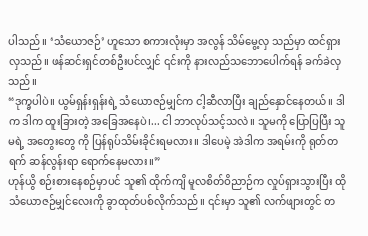ပါသည်။ ‘သံယောဇဉ်’ ဟူသော စကားလုံးမှာ အလွန် သိမ်မွေ့လှ သည်မှာ ထင်ရှားလှသည်။ ဖန်ဆင်းရှင်တစ်ဦးပင်လျှင် ၎င်းကို နားလည်သဘောပေါက်ရန် ခက်ခဲလှသည်။
“ဒုက္ခပါပဲ။ ယွမ်ရှန်းရှန်းရဲ့ သံယောဇဉ်မျှင်က ငါ့ဆီလာပြီး ချည်နှောင်နေတယ်။ ဒါက ဒါက ထူးခြားတဲ့ အခြေအနေပဲ၊... ငါ ဘာလုပ်သင့်သလဲ။ သူမကို ပြောပြပြီး သူမရဲ့ အတွေးတွေ ကို ပြန်ရုပ်သိမ်းခိုင်းရမလား။ ဒါပေမဲ့ အဲဒါက အရမ်းကို ရုတ်တရက် ဆန်လွန်းရာ ရောက်နေမလား။”
ဟုန်ယွိ စဉ်းစားနေစဉ်မှာပင် သူ၏ ထိုက်ကျိ မူလစိတ်ဝိညာဉ်က လှုပ်ရှားသွားပြီး ထိုသံယောဇဉ်မျှင်လေးကို ခွာထုတ်ပစ်လိုက်သည်။ ၎င်းမှာ သူ၏ လက်ဖျားတွင် တ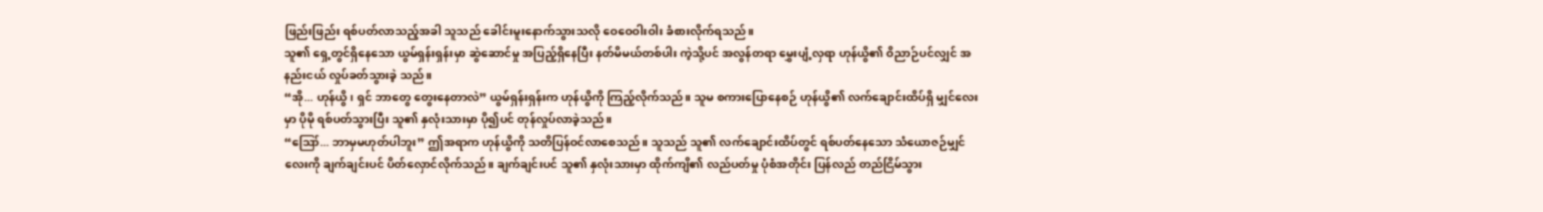ဖြည်းဖြည်း ရစ်ပတ်လာသည့်အခါ သူသည် ခေါင်းမူးနောက်သွားသလို ဝေဝေဝါးဝါး ခံစားလိုက်ရသည်။
သူ၏ ရှေ့တွင်ရှိနေသော ယွမ်ရှန်းရှန်းမှာ ဆွဲဆောင်မှု အပြည့်ရှိနေပြီး နတ်မိမယ်တစ်ပါး ကဲ့သို့ပင် အလွန်တရာ မွှေးပျံ့လှရာ ဟုန်ယွိ၏ ဝိညာဉ်ပင်လျှင် အနည်းငယ် လှုပ်ခတ်သွားခဲ့ သည်။
“အို... ဟုန်ယွိ၊ ရှင် ဘာတွေ တွေးနေတာလဲ” ယွမ်ရှန်းရှန်းက ဟုန်ယွိကို ကြည့်လိုက်သည်။ သူမ စကားပြောနေစဉ် ဟုန်ယွိ၏ လက်ချောင်းထိပ်ရှိ မျှင်လေးမှာ ပိုမို ရစ်ပတ်သွားပြီး သူ၏ နှလုံးသားမှာ ပို၍ပင် တုန်လှုပ်လာခဲ့သည်။
“ဪ... ဘာမှမဟုတ်ပါဘူး” ဤအရာက ဟုန်ယွိကို သတိပြန်ဝင်လာစေသည်။ သူသည် သူ၏ လက်ချောင်းထိပ်တွင် ရစ်ပတ်နေသော သံယောဇဉ်မျှင်လေးကို ချက်ချင်းပင် ပိတ်လှောင်လိုက်သည်။ ချက်ချင်းပင် သူ၏ နှလုံးသားမှာ ထိုက်ကျိ၏ လည်ပတ်မှု ပုံစံအတိုင်း ပြန်လည် တည်ငြိမ်သွား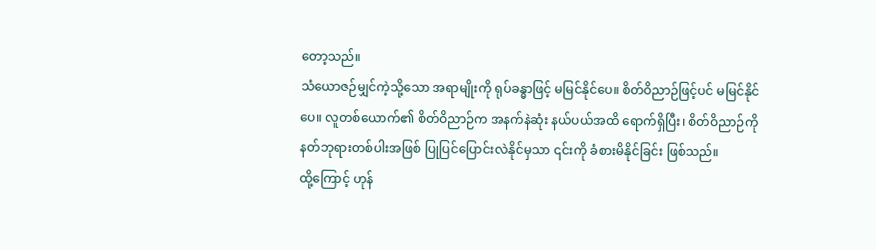တော့သည်။
သံယောဇဉ်မျှင်ကဲ့သို့သော အရာမျိုးကို ရုပ်ခန္ဓာဖြင့် မမြင်နိုင်ပေ။ စိတ်ဝိညာဉ်ဖြင့်ပင် မမြင်နိုင်ပေ။ လူတစ်ယောက်၏ စိတ်ဝိညာဉ်က အနက်နဲဆုံး နယ်ပယ်အထိ ရောက်ရှိပြီး၊ စိတ်ဝိညာဉ်ကို နတ်ဘုရားတစ်ပါးအဖြစ် ပြုပြင်ပြောင်းလဲနိုင်မှသာ ၎င်းကို ခံစားမိနိုင်ခြင်း ဖြစ်သည်။
ထို့ကြောင့် ဟုန်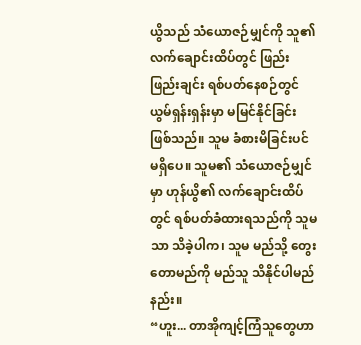ယွိသည် သံယောဇဉ်မျှင်ကို သူ၏ လက်ချောင်းထိပ်တွင် ဖြည်းဖြည်းချင်း ရစ်ပတ်နေစဉ်တွင် ယွမ်ရှန်းရှန်းမှာ မမြင်နိုင်ခြင်း ဖြစ်သည်။ သူမ ခံစားမိခြင်းပင် မရှိပေ။ သူမ၏ သံယောဇဉ်မျှင်မှာ ဟုန်ယွိ၏ လက်ချောင်းထိပ်တွင် ရစ်ပတ်ခံထားရသည်ကို သူမ သာ သိခဲ့ပါက၊ သူမ မည်သို့ တွေးတောမည်ကို မည်သူ သိနိုင်ပါမည်နည်း။
“ဟူး... တာအိုကျင့်ကြံသူတွေဟာ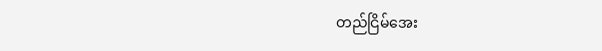တည်ငြိမ်အေး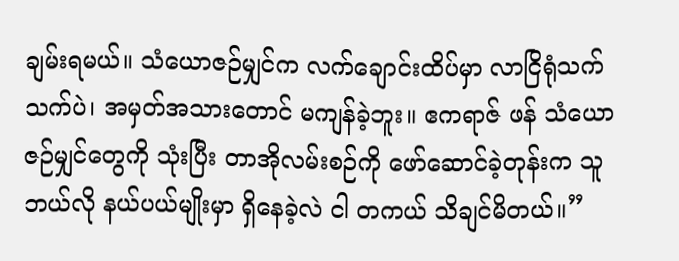ချမ်းရမယ်။ သံယောဇဉ်မျှင်က လက်ချောင်းထိပ်မှာ လာငြိရုံသက်သက်ပဲ၊ အမှတ်အသားတောင် မကျန်ခဲ့ဘူး။ ဧကရာဇ် ဖန် သံယောဇဉ်မျှင်တွေကို သုံးပြီး တာအိုလမ်းစဉ်ကို ဖော်ဆောင်ခဲ့တုန်းက သူ ဘယ်လို နယ်ပယ်မျိုးမှာ ရှိနေခဲ့လဲ ငါ တကယ် သိချင်မိတယ်။”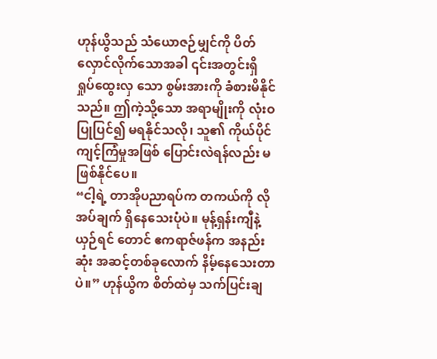ဟုန်ယွိသည် သံယောဇဉ်မျှင်ကို ပိတ်လှောင်လိုက်သောအခါ ၎င်းအတွင်းရှိ ရှုပ်ထွေးလှ သော စွမ်းအားကို ခံစားမိနိုင်သည်။ ဤကဲ့သို့သော အရာမျိုးကို လုံးဝ ပြုပြင်၍ မရနိုင်သလို၊ သူ၏ ကိုယ်ပိုင် ကျင့်ကြံမှုအဖြစ် ပြောင်းလဲရန်လည်း မဖြစ်နိုင်ပေ။
“ငါ့ရဲ့ တာအိုပညာရပ်က တကယ်ကို လိုအပ်ချက် ရှိနေသေးပုံပဲ။ မုန့်ရှန်းကျီနဲ့ ယှဉ်ရင် တောင် ဧကရာဇ်ဖန်က အနည်းဆုံး အဆင့်တစ်ခုလောက် နိမ့်နေသေးတာပဲ။” ဟုန်ယွိက စိတ်ထဲမှ သက်ပြင်းချ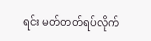ရင်း မတ်တတ်ရပ်လိုက်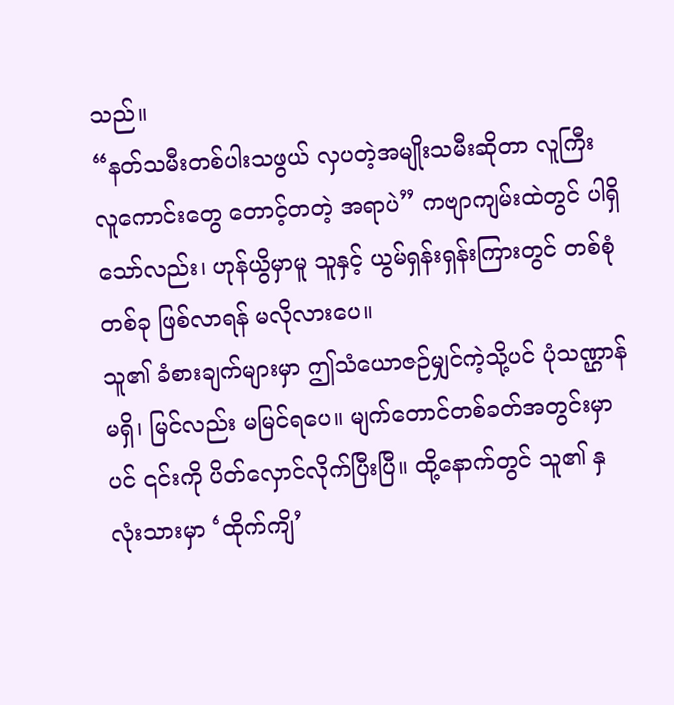သည်။
“နတ်သမီးတစ်ပါးသဖွယ် လှပတဲ့အမျိုးသမီးဆိုတာ လူကြီးလူကောင်းတွေ တောင့်တတဲ့ အရာပဲ” ကဗျာကျမ်းထဲတွင် ပါရှိသော်လည်း၊ ဟုန်ယွိမှာမူ သူနှင့် ယွမ်ရှန်းရှန်းကြားတွင် တစ်စုံတစ်ခု ဖြစ်လာရန် မလိုလားပေ။
သူ၏ ခံစားချက်များမှာ ဤသံယောဇဉ်မျှင်ကဲ့သို့ပင် ပုံသဏ္ဌာန်မရှိ၊ မြင်လည်း မမြင်ရပေ။ မျက်တောင်တစ်ခတ်အတွင်းမှာပင် ၎င်းကို ပိတ်လှောင်လိုက်ပြီးပြီ။ ထို့နောက်တွင် သူ၏ နှလုံးသားမှာ ‘ထိုက်ကျိ’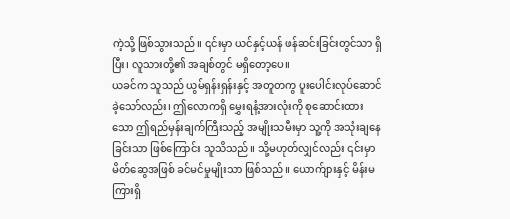ကဲ့သို့ ဖြစ်သွားသည်။ ၎င်းမှာ ယင်နှင့်ယန် ဖန်ဆင်းခြင်းတွင်သာ ရှိပြီး၊ လူသားတို့၏ အချစ်တွင် မရှိတော့ပေ။
ယခင်က သူသည် ယွမ်ရှန်းရှန်းနှင့် အတူတကွ ပူးပေါင်းလုပ်ဆောင်ခဲ့သော်လည်း၊ ဤလောကရှိ မွှေးရနံ့အားလုံးကို စုဆောင်းထားသော ဤရည်မှန်းချက်ကြီးသည့် အမျိုးသမီးမှာ သူ့ကို အသုံးချနေခြင်းသာ ဖြစ်ကြောင်း သူသိသည်။ သို့မဟုတ်လျှင်လည်း ၎င်းမှာ မိတ်ဆွေအဖြစ် ခင်မင်မှုမျိုးသာ ဖြစ်သည်။ ယောက်ျားနှင့် မိန်းမကြားရှိ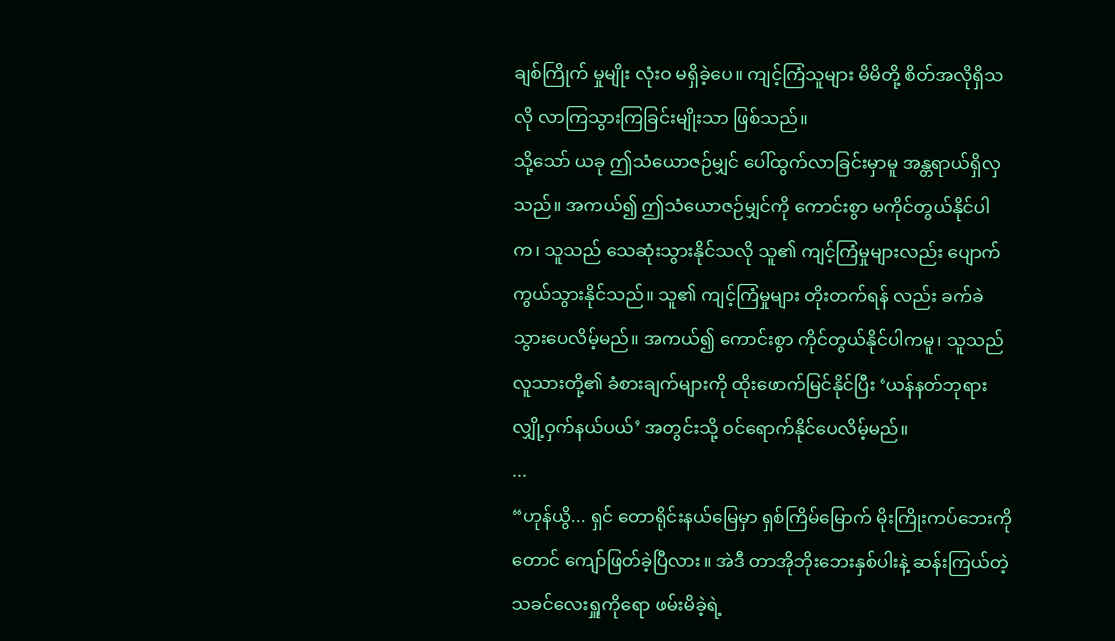ချစ်ကြိုက် မှုမျိုး လုံးဝ မရှိခဲ့ပေ။ ကျင့်ကြံသူများ မိမိတို့ စိတ်အလိုရှိသလို လာကြသွားကြခြင်းမျိုးသာ ဖြစ်သည်။
သို့သော် ယခု ဤသံယောဇဉ်မျှင် ပေါ်ထွက်လာခြင်းမှာမူ အန္တရာယ်ရှိလှသည်။ အကယ်၍ ဤသံယောဇဉ်မျှင်ကို ကောင်းစွာ မကိုင်တွယ်နိုင်ပါက၊ သူသည် သေဆုံးသွားနိုင်သလို သူ၏ ကျင့်ကြံမှုများလည်း ပျောက်ကွယ်သွားနိုင်သည်။ သူ၏ ကျင့်ကြံမှုများ တိုးတက်ရန် လည်း ခက်ခဲသွားပေလိမ့်မည်။ အကယ်၍ ကောင်းစွာ ကိုင်တွယ်နိုင်ပါကမူ၊ သူသည် လူသားတို့၏ ခံစားချက်များကို ထိုးဖောက်မြင်နိုင်ပြီး ‘ယန်နတ်ဘုရား လျှို့ဝှက်နယ်ပယ်’ အတွင်းသို့ ဝင်ရောက်နိုင်ပေလိမ့်မည်။
...
“ဟုန်ယွိ... ရှင် တောရိုင်းနယ်မြေမှာ ရှစ်ကြိမ်မြောက် မိုးကြိုးကပ်ဘေးကိုတောင် ကျော်ဖြတ်ခဲ့ပြီလား။ အဲဒီ တာအိုဘိုးဘေးနှစ်ပါးနဲ့ ဆန်းကြယ်တဲ့ သခင်လေးရှူကိုရော ဖမ်းမိခဲ့ရဲ့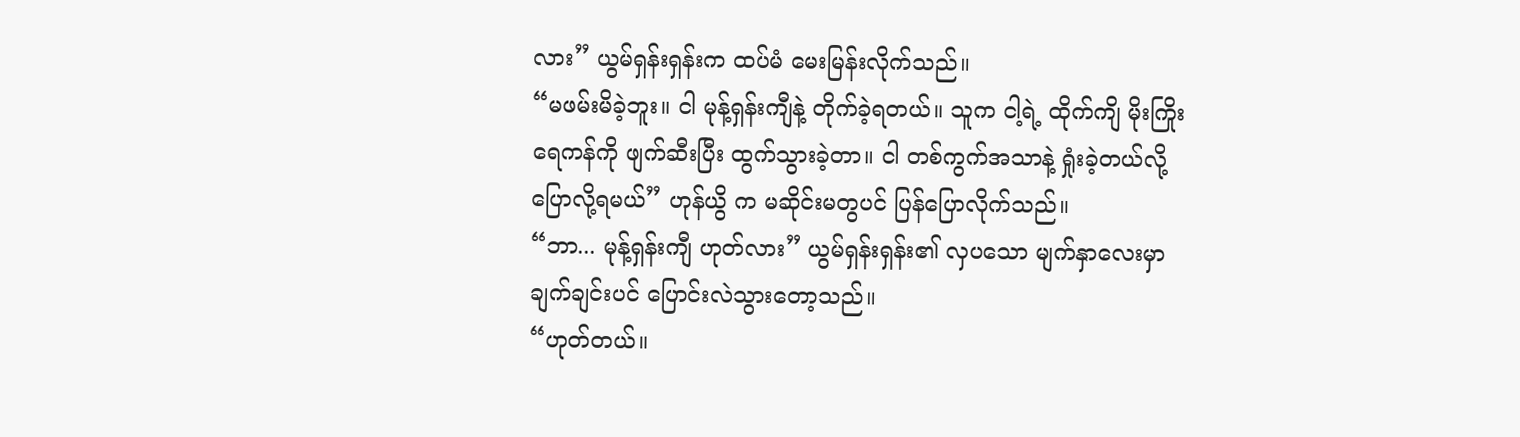လား” ယွမ်ရှန်းရှန်းက ထပ်မံ မေးမြန်းလိုက်သည်။
“မဖမ်းမိခဲ့ဘူး။ ငါ မုန့်ရှန်းကျီနဲ့ တိုက်ခဲ့ရတယ်။ သူက ငါ့ရဲ့ ထိုက်ကျိ မိုးကြိုးရေကန်ကို ဖျက်ဆီးပြီး ထွက်သွားခဲ့တာ။ ငါ တစ်ကွက်အသာနဲ့ ရှုံးခဲ့တယ်လို့ ပြောလို့ရမယ်” ဟုန်ယွိ က မဆိုင်းမတွပင် ပြန်ပြောလိုက်သည်။
“ဘာ... မုန့်ရှန်းကျီ ဟုတ်လား” ယွမ်ရှန်းရှန်း၏ လှပသော မျက်နှာလေးမှာ ချက်ချင်းပင် ပြောင်းလဲသွားတော့သည်။
“ဟုတ်တယ်။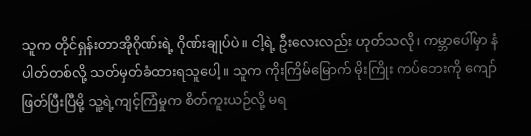သူက တိုင်ရှန်းတာအိုဂိုဏ်းရဲ့ ဂိုဏ်းချုပ်ပဲ။ ငါ့ရဲ့ ဦးလေးလည်း ဟုတ်သလို၊ ကမ္ဘာပေါ်မှာ နံပါတ်တစ်လို့ သတ်မှတ်ခံထားရသူပေါ့။ သူက ကိုးကြိမ်မြောက် မိုးကြိုး ကပ်ဘေးကို ကျော်ဖြတ်ပြီးပြီမို့ သူ့ရဲ့ကျင့်ကြံမှုက စိတ်ကူးယဉ်လို့ မရ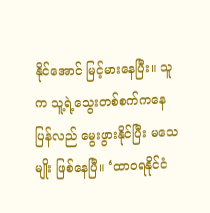နိုင်အောင် မြင့်မားနေပြီး။ သူက သူ့ရဲ့သွေးတစ်စက်ကနေ ပြန်လည် မွေးဖွားနိုင်ပြီး မသေမျိုး ဖြစ်နေပြီ။ ‘ထာဝရနိုင်ငံ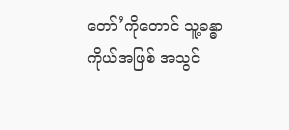တော်’ကိုတောင် သူ့ခန္ဓာကိုယ်အဖြစ် အသွင်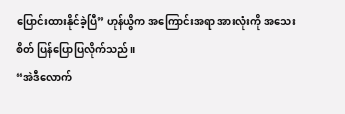ပြောင်းထားနိုင်ခဲ့ပြီ” ဟုန်ယွိက အကြောင်းအရာ အားလုံးကို အသေးစိတ် ပြန်ပြောပြလိုက်သည်။
“အဲဒီလောက်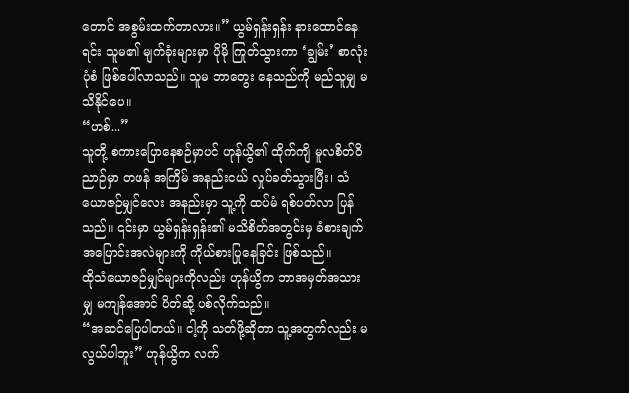တောင် အစွမ်းထက်တာလား။” ယွမ်ရှန်းရှန်း နားထောင်နေရင်း သူမ၏ မျက်ခုံးများမှာ ပိုမို ကြုတ်သွားကာ ‘ချွမ်း’ စာလုံးပုံစံ ဖြစ်ပေါ်လာသည်။ သူမ ဘာတွေး နေသည်ကို မည်သူမျှ မသိနိုင်ပေ။
“ဟစ်...”
သူတို့ စကားပြောနေစဉ်မှာပင် ဟုန်ယွိ၏ ထိုက်ကျိ မူလစိတ်ဝိညာဉ်မှာ တဖန် အကြိမ် အနည်းငယ် လှုပ်ခတ်သွားပြီး၊ သံယောဇဉ်မျှင်လေး အနည်းမှာ သူ့ကို ထပ်မံ ရစ်ပတ်လာ ပြန်သည်။ ၎င်းမှာ ယွမ်ရှန်းရှန်း၏ မသိစိတ်အတွင်းမှ ခံစားချက် အပြောင်းအလဲများကို ကိုယ်စားပြုနေခြင်း ဖြစ်သည်။
ထိုသံယောဇဉ်မျှင်များကိုလည်း ဟုန်ယွိက ဘာအမှတ်အသားမျှ မကျန်အောင် ပိတ်ဆို့ ပစ်လိုက်သည်။
“အဆင်ပြေပါတယ်။ ငါ့ကို သတ်ဖို့ဆိုတာ သူ့အတွက်လည်း မလွယ်ပါဘူး” ဟုန်ယွိက လက်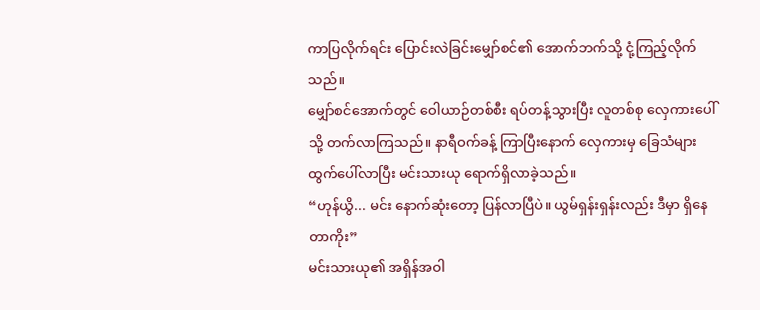ကာပြလိုက်ရင်း ပြောင်းလဲခြင်းမျှော်စင်၏ အောက်ဘက်သို့ ငုံ့ကြည့်လိုက်သည်။
မျှော်စင်အောက်တွင် ဝေါယာဉ်တစ်စီး ရပ်တန့်သွားပြီး လူတစ်စု လှေကားပေါ်သို့ တက်လာကြသည်။ နာရီဝက်ခန့် ကြာပြီးနောက် လှေကားမှ ခြေသံများ ထွက်ပေါ်လာပြီး မင်းသားယု ရောက်ရှိလာခဲ့သည်။
“ဟုန်ယွိ... မင်း နောက်ဆုံးတော့ ပြန်လာပြီပဲ။ ယွမ်ရှန်းရှန်းလည်း ဒီမှာ ရှိနေတာကိုး”
မင်းသားယု၏ အရှိန်အဝါ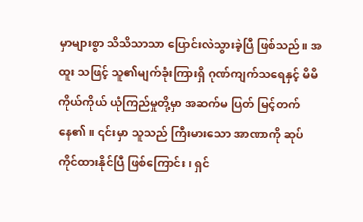မှာများစွာ သိသိသာသာ ပြောင်းလဲသွားခဲ့ပြီ ဖြစ်သည်။ အထူး သဖြင့် သူ၏မျက်ခုံးကြားရှိ ဂုဏ်ကျက်သရေနှင့် မိမိကိုယ်ကိုယ် ယုံကြည်မှုတို့မှာ အဆက်မ ပြတ် မြင့်တက်နေ၏။ ၎င်းမှာ သူသည် ကြီးမားသော အာဏာကို ဆုပ်ကိုင်ထားနိုင်ပြီ ဖြစ်ကြောင်း၊ ရှင်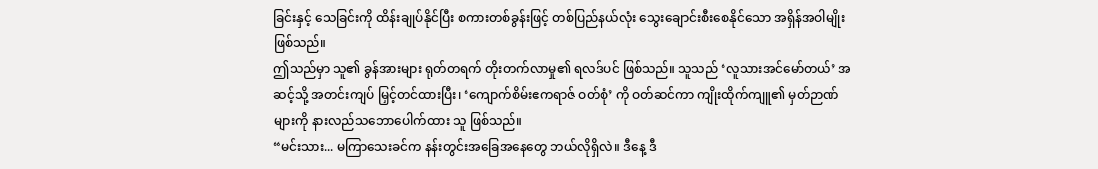ခြင်းနှင့် သေခြင်းကို ထိန်းချုပ်နိုင်ပြီး စကားတစ်ခွန်းဖြင့် တစ်ပြည်နယ်လုံး သွေးချောင်းစီးစေနိုင်သော အရှိန်အဝါမျိုး ဖြစ်သည်။
ဤသည်မှာ သူ၏ ခွန်အားများ ရုတ်တရက် တိုးတက်လာမှု၏ ရလဒ်ပင် ဖြစ်သည်။ သူသည် ‘လူသားအင်မော်တယ်’ အဆင့်သို့ အတင်းကျပ် မြှင့်တင်ထားပြီး၊ ‘ကျောက်စိမ်းဧကရာဇ် ဝတ်စုံ’ ကို ဝတ်ဆင်ကာ ကျိုးထိုက်ကျူ၏ မှတ်ဉာဏ်များကို နားလည်သဘောပေါက်ထား သူ ဖြစ်သည်။
“မင်းသား... မကြာသေးခင်က နန်းတွင်းအခြေအနေတွေ ဘယ်လိုရှိလဲ။ ဒီနေ့ ဒီ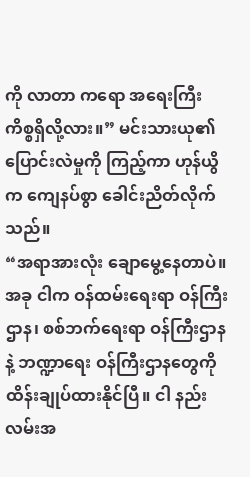ကို လာတာ ကရော အရေးကြီး ကိစ္စရှိလို့လား။” မင်းသားယု၏ ပြောင်းလဲမှုကို ကြည့်ကာ ဟုန်ယွိက ကျေနပ်စွာ ခေါင်းညိတ်လိုက်သည်။
“အရာအားလုံး ချောမွေ့နေတာပဲ။ အခု ငါက ဝန်ထမ်းရေးရာ ဝန်ကြီးဌာန၊ စစ်ဘက်ရေးရာ ဝန်ကြီးဌာနနဲ့ ဘဏ္ဍာရေး ဝန်ကြီးဌာနတွေကို ထိန်းချုပ်ထားနိုင်ပြီ။ ငါ နည်းလမ်းအ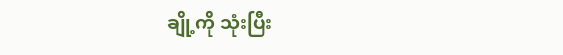ချို့ကို သုံးပြီး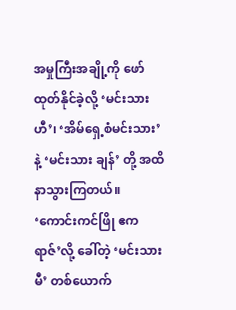အမှုကြီးအချို့ကို ဖော်ထုတ်နိုင်ခဲ့လို့ ‘မင်းသားဟီ’၊ ‘အိမ်ရှေ့စံမင်းသား’ နဲ့ ‘မင်းသား ချန်’ တို့ အထိနာသွားကြတယ်။ ‘ကောင်းကင်ဖြို ဧကရာဇ်’လို့ ခေါ်တဲ့ ‘မင်းသားမီ’ တစ်ယောက်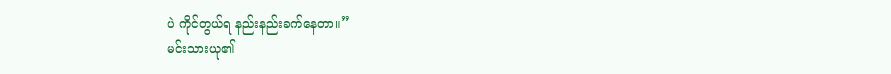ပဲ ကိုင်တွယ်ရ နည်းနည်းခက်နေတာ။”
မင်းသားယု၏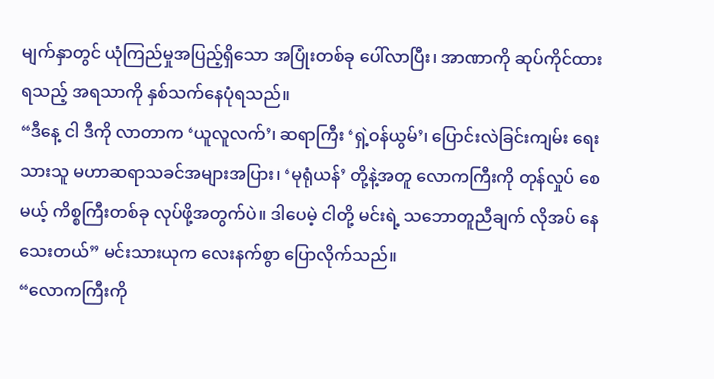မျက်နှာတွင် ယုံကြည်မှုအပြည့်ရှိသော အပြုံးတစ်ခု ပေါ်လာပြီး၊ အာဏာကို ဆုပ်ကိုင်ထားရသည့် အရသာကို နှစ်သက်နေပုံရသည်။
“ဒီနေ့ ငါ ဒီကို လာတာက ‘ယူလူလက်’၊ ဆရာကြီး ‘ရှဲ့ဝန်ယွမ်’၊ ပြောင်းလဲခြင်းကျမ်း ရေးသားသူ မဟာဆရာသခင်အများအပြား၊ ‘မုရုံယန်’ တို့နဲ့အတူ လောကကြီးကို တုန်လှုပ် စေမယ့် ကိစ္စကြီးတစ်ခု လုပ်ဖို့အတွက်ပဲ။ ဒါပေမဲ့ ငါတို့ မင်းရဲ့ သဘောတူညီချက် လိုအပ် နေသေးတယ်” မင်းသားယုက လေးနက်စွာ ပြောလိုက်သည်။
“လောကကြီးကို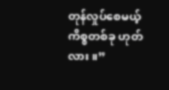တုန်လှုပ်စေမယ့် ကိစ္စတစ်ခု ဟုတ်လား။”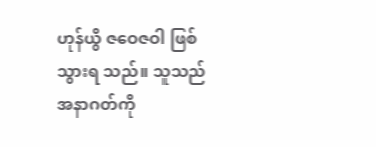ဟုန်ယွိ ဇဝေဇဝါ ဖြစ်သွားရ သည်။ သူသည် အနာဂတ်ကို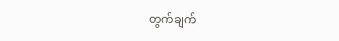တွက်ချက်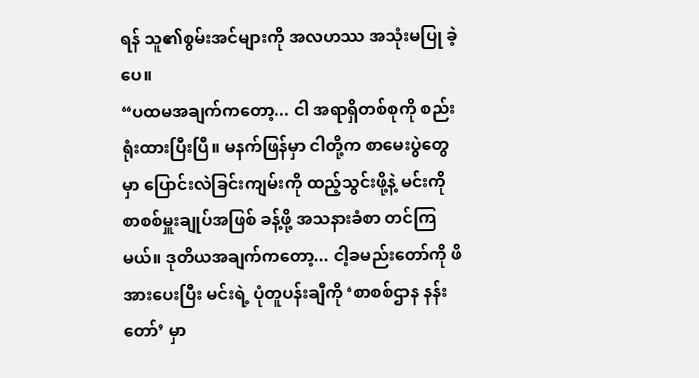ရန် သူ၏စွမ်းအင်များကို အလဟဿ အသုံးမပြု ခဲ့ပေ။
“ပထမအချက်ကတော့... ငါ အရာရှိတစ်စုကို စည်းရုံးထားပြီးပြီ။ မနက်ဖြန်မှာ ငါတို့က စာမေးပွဲတွေမှာ ပြောင်းလဲခြင်းကျမ်းကို ထည့်သွင်းဖို့နဲ့ မင်းကို စာစစ်မှူးချုပ်အဖြစ် ခန့်ဖို့ အသနားခံစာ တင်ကြမယ်။ ဒုတိယအချက်ကတော့... ငါ့ခမည်းတော်ကို ဖိအားပေးပြီး မင်းရဲ့ ပုံတူပန်းချီကို ‘စာစစ်ဌာန နန်းတော်’ မှာ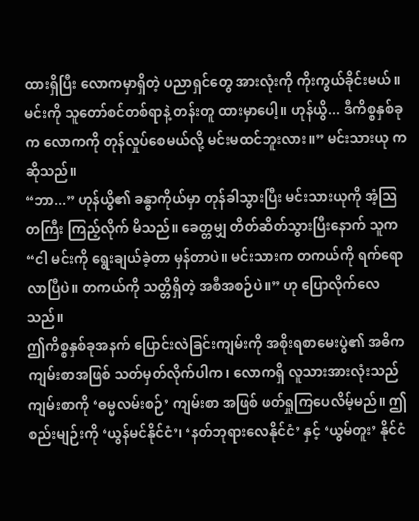ထားရှိပြီး လောကမှာရှိတဲ့ ပညာရှင်တွေ အားလုံးကို ကိုးကွယ်ခိုင်းမယ်။ မင်းကို သူတော်စင်တစ်ရာနဲ့ တန်းတူ ထားမှာပေါ့။ ဟုန်ယွိ... ဒီကိစ္စနှစ်ခုက လောကကို တုန်လှုပ်စေမယ်လို့ မင်းမထင်ဘူးလား။” မင်းသားယု က ဆိုသည်။
“ဘာ...” ဟုန်ယွိ၏ ခန္ဓာကိုယ်မှာ တုန်ခါသွားပြီး မင်းသားယုကို အံ့သြတကြီး ကြည့်လိုက် မိသည်။ ခေတ္တမျှ တိတ်ဆိတ်သွားပြီးနောက် သူက “ငါ မင်းကို ရွေးချယ်ခဲ့တာ မှန်တာပဲ။ မင်းသားက တကယ်ကို ရက်ရောလာပြီပဲ။ တကယ်ကို သတ္တိရှိတဲ့ အစီအစဉ်ပဲ။” ဟု ပြောလိုက်လေသည်။
ဤကိစ္စနှစ်ခုအနက် ပြောင်းလဲခြင်းကျမ်းကို အစိုးရစာမေးပွဲ၏ အဓိကကျမ်းစာအဖြစ် သတ်မှတ်လိုက်ပါက၊ လောကရှိ လူသားအားလုံးသည် ကျမ်းစာကို ‘ဓမ္မလမ်းစဉ်’ ကျမ်းစာ အဖြစ် ဖတ်ရှုကြပေလိမ့်မည်။ ဤစည်းမျဉ်းကို ‘ယွန်မင်နိုင်ငံ’၊ ‘နတ်ဘုရားလေနိုင်ငံ’ နှင့် ‘ယွမ်တူး’ နိုင်ငံ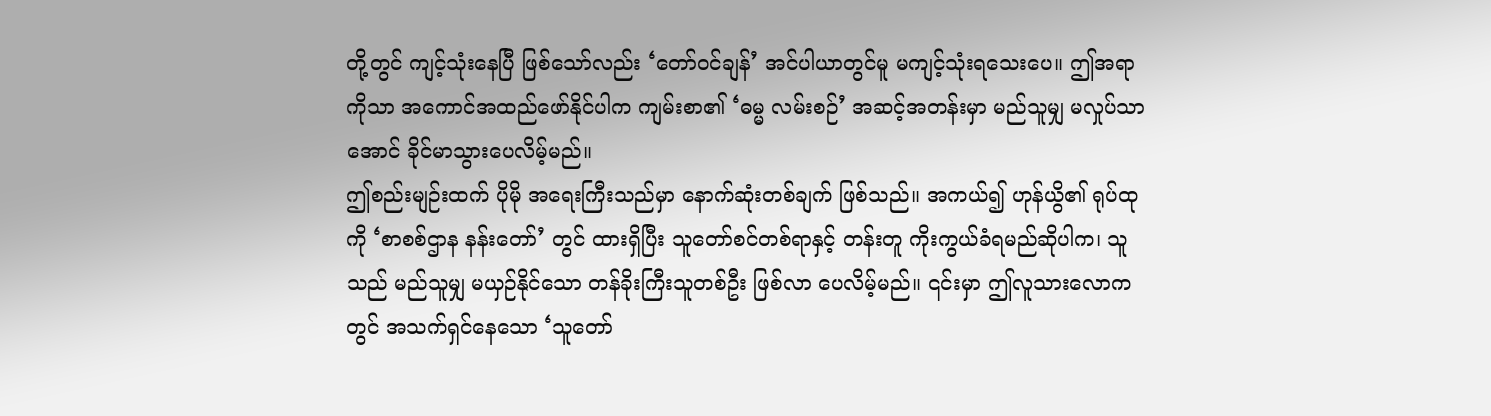တို့တွင် ကျင့်သုံးနေပြီ ဖြစ်သော်လည်း ‘တော်ဝင်ချန်’ အင်ပါယာတွင်မူ မကျင့်သုံးရသေးပေ။ ဤအရာကိုသာ အကောင်အထည်ဖော်နိုင်ပါက ကျမ်းစာ၏ ‘ဓမ္မ လမ်းစဉ်’ အဆင့်အတန်းမှာ မည်သူမျှ မလှုပ်သာအောင် ခိုင်မာသွားပေလိမ့်မည်။
ဤစည်းမျဉ်းထက် ပိုမို အရေးကြီးသည်မှာ နောက်ဆုံးတစ်ချက် ဖြစ်သည်။ အကယ်၍ ဟုန်ယွိ၏ ရုပ်ထုကို ‘စာစစ်ဌာန နန်းတော်’ တွင် ထားရှိပြီး သူတော်စင်တစ်ရာနှင့် တန်းတူ ကိုးကွယ်ခံရမည်ဆိုပါက၊ သူသည် မည်သူမျှ မယှဉ်နိုင်သော တန်ခိုးကြီးသူတစ်ဦး ဖြစ်လာ ပေလိမ့်မည်။ ၎င်းမှာ ဤလူသားလောကတွင် အသက်ရှင်နေသော ‘သူတော်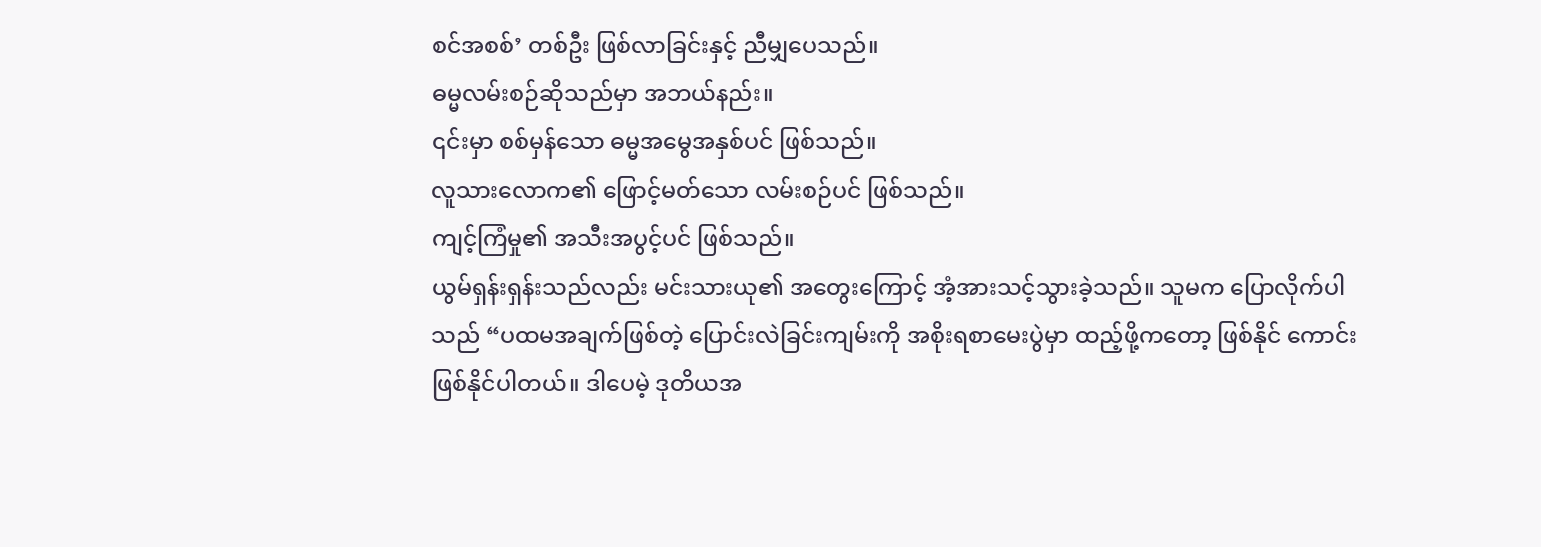စင်အစစ်’ တစ်ဦး ဖြစ်လာခြင်းနှင့် ညီမျှပေသည်။
ဓမ္မလမ်းစဉ်ဆိုသည်မှာ အဘယ်နည်း။
၎င်းမှာ စစ်မှန်သော ဓမ္မအမွေအနှစ်ပင် ဖြစ်သည်။
လူသားလောက၏ ဖြောင့်မတ်သော လမ်းစဉ်ပင် ဖြစ်သည်။
ကျင့်ကြံမှု၏ အသီးအပွင့်ပင် ဖြစ်သည်။
ယွမ်ရှန်းရှန်းသည်လည်း မင်းသားယု၏ အတွေးကြောင့် အံ့အားသင့်သွားခဲ့သည်။ သူမက ပြောလိုက်ပါသည် “ပထမအချက်ဖြစ်တဲ့ ပြောင်းလဲခြင်းကျမ်းကို အစိုးရစာမေးပွဲမှာ ထည့်ဖို့ကတော့ ဖြစ်နိုင် ကောင်း ဖြစ်နိုင်ပါတယ်။ ဒါပေမဲ့ ဒုတိယအ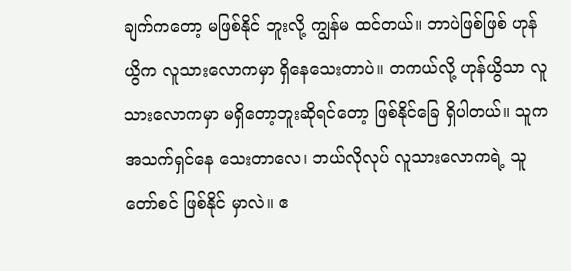ချက်ကတော့ မဖြစ်နိုင် ဘူးလို့ ကျွန်မ ထင်တယ်။ ဘာပဲဖြစ်ဖြစ် ဟုန်ယွိက လူသားလောကမှာ ရှိနေသေးတာပဲ။ တကယ်လို့ ဟုန်ယွိသာ လူသားလောကမှာ မရှိတော့ဘူးဆိုရင်တော့ ဖြစ်နိုင်ခြေ ရှိပါတယ်။ သူက အသက်ရှင်နေ သေးတာလေ၊ ဘယ်လိုလုပ် လူသားလောကရဲ့ သူတော်စင် ဖြစ်နိုင် မှာလဲ။ ဧ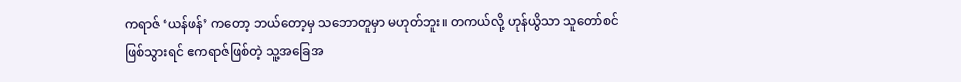ကရာဇ် ‘ယန်ဖန်’ ကတော့ ဘယ်တော့မှ သဘောတူမှာ မဟုတ်ဘူး။ တကယ်လို့ ဟုန်ယွိသာ သူတော်စင် ဖြစ်သွားရင် ဧကရာဇ်ဖြစ်တဲ့ သူ့အခြေအ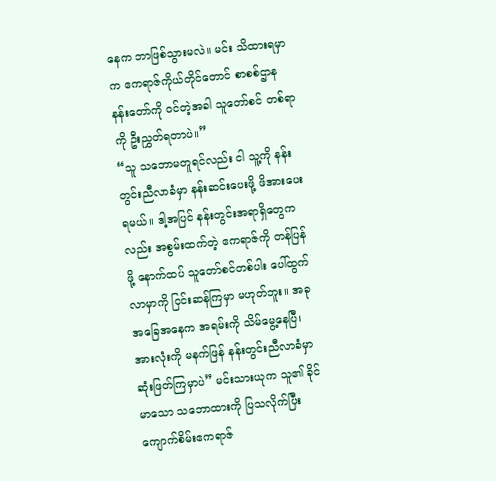နေက ဘာဖြစ်သွားမလဲ။ မင်း သိထားရမှာက ဧကရာဇ်ကိုယ်တိုင်တောင် စာစစ်ဌာန နန်းတော်ကို ဝင်တဲ့အခါ သူတော်စင် တစ်ရာကို ဦးညွှတ်ရတာပဲ။”
“သူ သဘောမတူရင်လည်း ငါ သူ့ကို နန်းတွင်းညီလာခံမှာ နန်းဆင်းပေးဖို့ ဖိအားပေးရမယ်။ ဒါ့အပြင် နန်းတွင်းအရာရှိတွေကလည်း အစွမ်းထက်တဲ့ ဧကရာဇ်ကို တန်ပြန်ဖို့ နောက်ထပ် သူတော်စင်တစ်ပါး ပေါ်ထွက်လာမှာကို ငြင်းဆန်ကြမှာ မဟုတ်ဘူး။ အခု အခြေအနေက အရမ်းကို သိမ်မွေ့နေပြီ၊ အားလုံးကို မနက်ဖြန် နန်းတွင်းညီလာခံမှာ ဆုံးဖြတ်ကြမှာပဲ” မင်းသားယုက သူ၏ ခိုင်မာသော သဘောထားကို ပြသလိုက်ပြီး ကျောက်စိမ်းဧကရာဇ်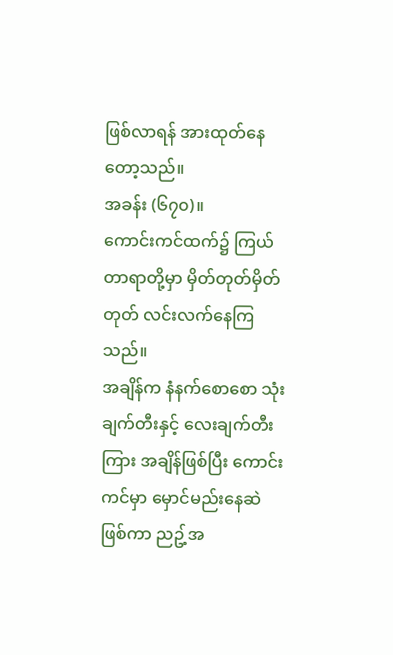ဖြစ်လာရန် အားထုတ်နေတော့သည်။
အခန်း (၆၇၀)။
ကောင်းကင်ထက်၌ ကြယ်တာရာတို့မှာ မှိတ်တုတ်မှိတ်တုတ် လင်းလက်နေကြသည်။
အချိန်က နံနက်စောစော သုံးချက်တီးနှင့် လေးချက်တီးကြား အချိန်ဖြစ်ပြီး ကောင်းကင်မှာ မှောင်မည်းနေဆဲ ဖြစ်ကာ ညဥ့်အ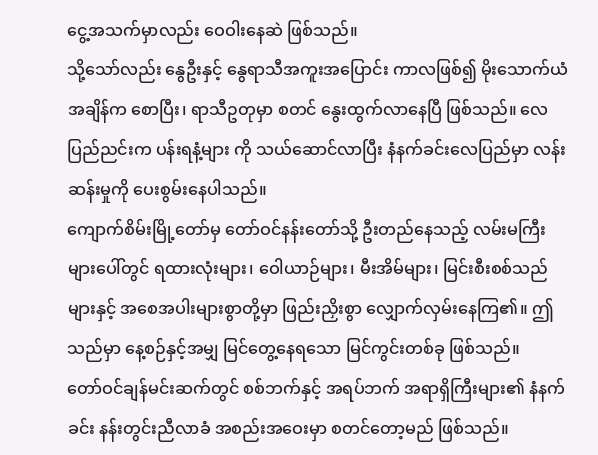ငွေ့အသက်မှာလည်း ဝေဝါးနေဆဲ ဖြစ်သည်။
သို့သော်လည်း နွေဦးနှင့် နွေရာသီအကူးအပြောင်း ကာလဖြစ်၍ မိုးသောက်ယံ အချိန်က စောပြီး၊ ရာသီဥတုမှာ စတင် နွေးထွက်လာနေပြီ ဖြစ်သည်။ လေပြည်ညင်းက ပန်းရနံ့များ ကို သယ်ဆောင်လာပြီး နံနက်ခင်းလေပြည်မှာ လန်းဆန်းမှုကို ပေးစွမ်းနေပါသည်။
ကျောက်စိမ်းမြို့တော်မှ တော်ဝင်နန်းတော်သို့ ဦးတည်နေသည့် လမ်းမကြီးများပေါ်တွင် ရထားလုံးများ၊ ဝေါယာဉ်များ၊ မီးအိမ်များ၊ မြင်းစီးစစ်သည်များနှင့် အစေအပါးများစွာတို့မှာ ဖြည်းညှိးစွာ လျှောက်လှမ်းနေကြ၏။ ဤသည်မှာ နေ့စဉ်နှင့်အမျှ မြင်တွေ့နေရသော မြင်ကွင်းတစ်ခု ဖြစ်သည်။
တော်ဝင်ချန်မင်းဆက်တွင် စစ်ဘက်နှင့် အရပ်ဘက် အရာရှိကြီးများ၏ နံနက်ခင်း နန်းတွင်းညီလာခံ အစည်းအဝေးမှာ စတင်တော့မည် ဖြစ်သည်။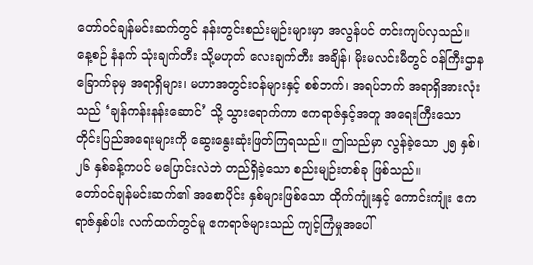တော်ဝင်ချန်မင်းဆက်တွင် နန်းတွင်းစည်းမျဉ်းများမှာ အလွန်ပင် တင်းကျပ်လှသည်။ နေ့စဉ် နံနက် သုံးချက်တီး သို့မဟုတ် လေးချက်တီး အချိန်၊ မိုးမလင်းမီတွင် ဝန်ကြီးဌာန ခြောက်ခုမှ အရာရှိများ၊ မဟာအတွင်းဝန်များနှင့် စစ်ဘက်၊ အရပ်ဘက် အရာရှိအားလုံး သည် ‘ချန်ကန်းနန်းဆောင်’ သို့ သွားရောက်ကာ ဧကရာဇ်နှင့်အတူ အရေးကြီးသော တိုင်းပြည်အရေးများကို ဆွေးနွေးဆုံးဖြတ်ကြရသည်။ ဤသည်မှာ လွန်ခဲ့သော ၂၅ နှစ်၊ ၂၆ နှစ်ခန့်ကပင် မပြောင်းလဲဘဲ တည်ရှိခဲ့သော စည်းမျဉ်းတစ်ခု ဖြစ်သည်။
တော်ဝင်ချန်မင်းဆက်၏ အစောပိုင်း နှစ်များဖြစ်သော ထိုက်ကျုံးနှင့် ကောင်းကျုံး ဧကရာဇ်နှစ်ပါး လက်ထက်တွင်မူ ဧကရာဇ်များသည် ကျင့်ကြံမှုအပေါ်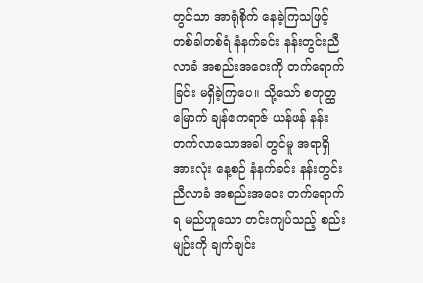တွင်သာ အာရုံစိုက် နေခဲ့ကြသဖြင့် တစ်ခါတစ်ရံ နံနက်ခင်း နန်းတွင်းညီလာခံ အစည်းအဝေးကို တက်ရောက် ခြင်း မရှိခဲ့ကြပေ။ သို့သော် စတုတ္ထမြောက် ချန်ဧကရာဇ် ယန်ဖန် နန်းတက်လာသောအခါ တွင်မူ အရာရှိအားလုံး နေ့စဉ် နံနက်ခင်း နန်းတွင်းညီလာခံ အစည်းအဝေး တက်ရောက်ရ မည်ဟူသော တင်းကျပ်သည့် စည်းမျဉ်းကို ချက်ချင်း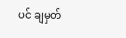ပင် ချမှတ်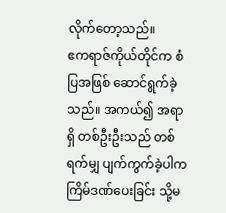လိုက်တော့သည်။
ဧကရာဇ်ကိုယ်တိုင်က စံပြအဖြစ် ဆောင်ရွက်ခဲ့သည်။ အကယ်၍ အရာရှိ တစ်ဦးဦးသည် တစ်ရက်မျှ ပျက်ကွက်ခဲ့ပါက ကြိမ်ဒဏ်ပေးခြင်း သို့မ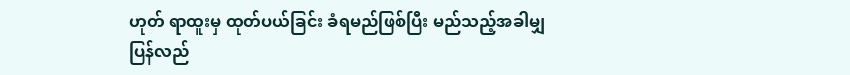ဟုတ် ရာထူးမှ ထုတ်ပယ်ခြင်း ခံရမည်ဖြစ်ပြီး မည်သည့်အခါမျှ ပြန်လည်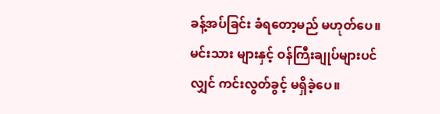ခန့်အပ်ခြင်း ခံရတော့မည် မဟုတ်ပေ။ မင်းသား များနှင့် ဝန်ကြီးချုပ်များပင်လျှင် ကင်းလွတ်ခွင့် မရှိခဲ့ပေ။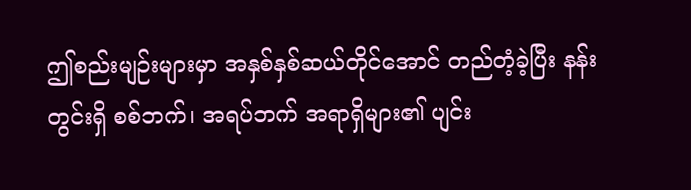ဤစည်းမျဉ်းများမှာ အနှစ်နှစ်ဆယ်တိုင်အောင် တည်တံ့ခဲ့ပြီး နန်းတွင်းရှိ စစ်ဘက်၊ အရပ်ဘက် အရာရှိများ၏ ပျင်း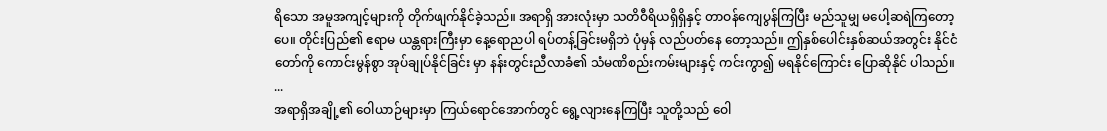ရိသော အမူအကျင့်များကို တိုက်ဖျက်နိုင်ခဲ့သည်။ အရာရှိ အားလုံးမှာ သတိဝီရိယရှိရှိနှင့် တာဝန်ကျေပွန်ကြပြီး မည်သူမျှ မပေါ့ဆရဲကြတော့ပေ။ တိုင်းပြည်၏ ဧရာမ ယန္တရားကြီးမှာ နေ့ရောညပါ ရပ်တန့်ခြင်းမရှိဘဲ ပုံမှန် လည်ပတ်နေ တော့သည်။ ဤနှစ်ပေါင်းနှစ်ဆယ်အတွင်း နိုင်ငံတော်ကို ကောင်းမွန်စွာ အုပ်ချုပ်နိုင်ခြင်း မှာ နန်းတွင်းညီလာခံ၏ သံမဏိစည်းကမ်းများနှင့် ကင်းကွာ၍ မရနိုင်ကြောင်း ပြောဆိုနိုင် ပါသည်။
...
အရာရှိအချို့၏ ဝေါယာဉ်များမှာ ကြယ်ရောင်အောက်တွင် ရွေ့လျားနေကြပြီး သူတို့သည် ဝေါ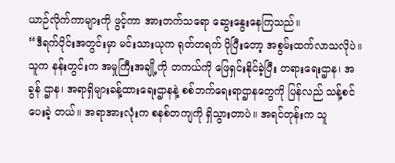ယာဉ်လိုက်ကာများကို ဖွင့်ကာ အားတက်သရော ဆွေးနွေးနေကြသည်။
“ဒီရက်ပိုင်းအတွင်းမှာ မင်းသားယုက ရုတ်တရက် ပိုပြီးတော့ အစွမ်းထက်လာသလိုပဲ။ သူက နန်းတွင်းက အမှုကြီးအချို့ကို တကယ်ကို ဖြေရှင်းနိုင်ခဲ့ပြီး တရားရေးဌာန၊ အခွန် ဌာန၊ အရာရှိများခန့်ထားရေးဌာနနဲ့ စစ်ဘက်ရေးရာဌာနတွေကို ပြန်လည် သန့်စင်ပေးခဲ့ တယ်။ အရာအားလုံးက စနစ်တကျကို ရှိသွားတာပဲ။ အရင်တုန်းက သူ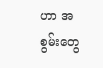ဟာ အစွမ်းတွေ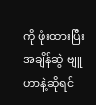ကို ဖုံးထားပြီး အချိန်ဆွဲ ဗျူဟာနဲ့ဆိုရင်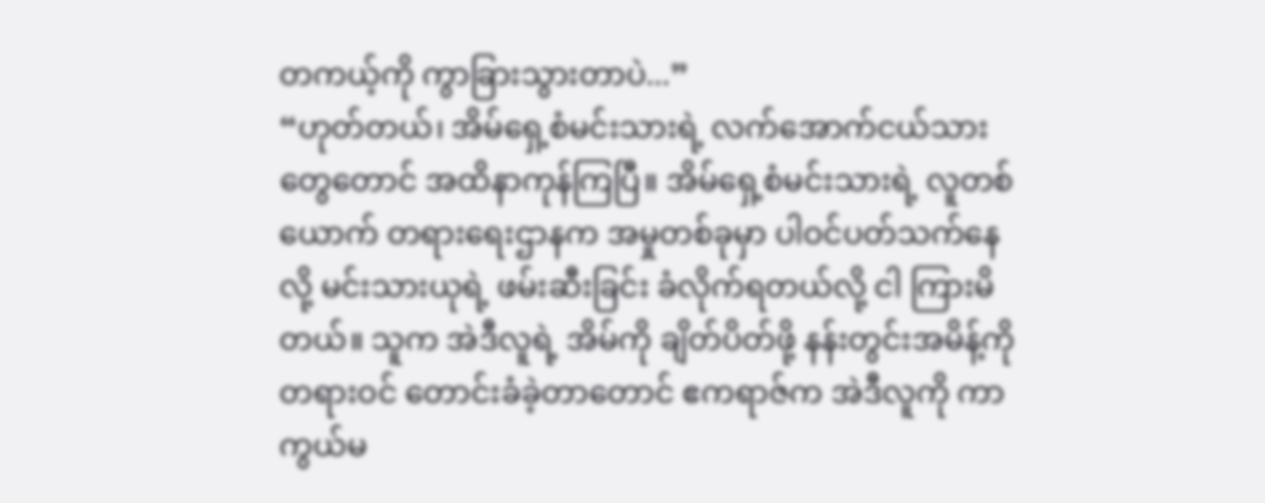တကယ့်ကို ကွာခြားသွားတာပဲ...”
“ဟုတ်တယ်၊ အိမ်ရှေ့စံမင်းသားရဲ့ လက်အောက်ငယ်သားတွေတောင် အထိနာကုန်ကြပြီ။ အိမ်ရှေ့စံမင်းသားရဲ့ လူတစ်ယောက် တရားရေးဌာနက အမှုတစ်ခုမှာ ပါဝင်ပတ်သက်နေ လို့ မင်းသားယုရဲ့ ဖမ်းဆီးခြင်း ခံလိုက်ရတယ်လို့ ငါ ကြားမိတယ်။ သူက အဲဒီလူရဲ့ အိမ်ကို ချိတ်ပိတ်ဖို့ နန်းတွင်းအမိန့်ကို တရားဝင် တောင်းခံခဲ့တာတောင် ဧကရာဇ်က အဲဒီလူကို ကာကွယ်မ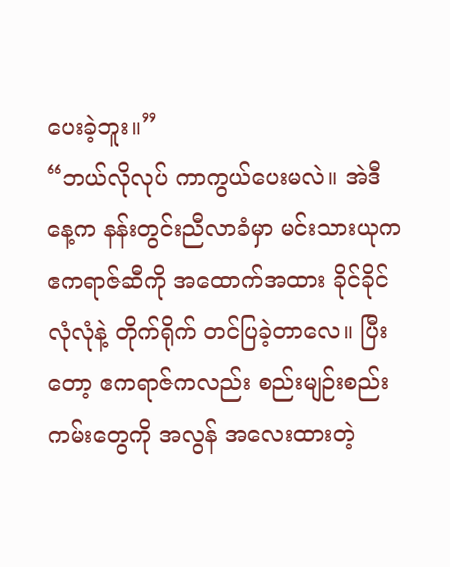ပေးခဲ့ဘူး။”
“ဘယ်လိုလုပ် ကာကွယ်ပေးမလဲ။ အဲဒီနေ့က နန်းတွင်းညီလာခံမှာ မင်းသားယုက ဧကရာဇ်ဆီကို အထောက်အထား ခိုင်ခိုင်လုံလုံနဲ့ တိုက်ရိုက် တင်ပြခဲ့တာလေ။ ပြီးတော့ ဧကရာဇ်ကလည်း စည်းမျဉ်းစည်းကမ်းတွေကို အလွန် အလေးထားတဲ့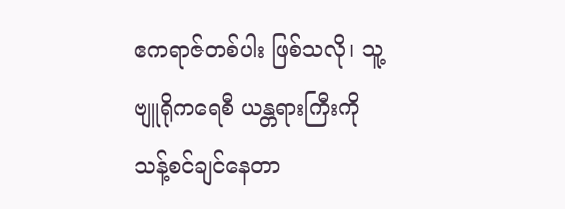ဧကရာဇ်တစ်ပါး ဖြစ်သလို၊ သူ့ဗျူရိုကရေစီ ယန္တရားကြီးကို သန့်စင်ချင်နေတာ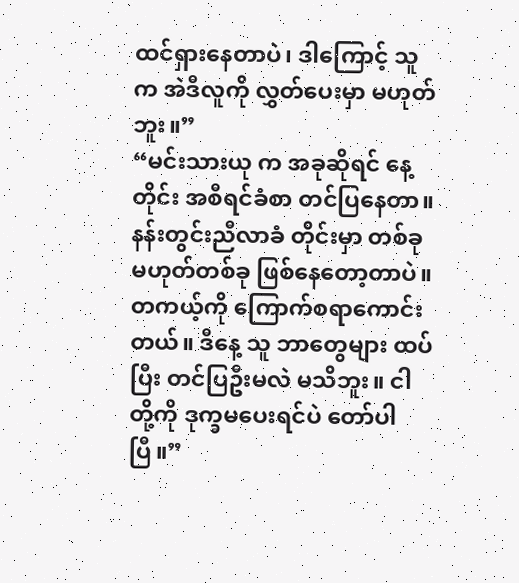ထင်ရှားနေတာပဲ၊ ဒါကြောင့် သူက အဲဒီလူကို လွှတ်ပေးမှာ မဟုတ်ဘူး။”
“မင်းသားယု က အခုဆိုရင် နေ့တိုင်း အစီရင်ခံစာ တင်ပြနေတာ။ နန်းတွင်းညီလာခံ တိုင်းမှာ တစ်ခုမဟုတ်တစ်ခု ဖြစ်နေတော့တာပဲ။ တကယ့်ကို ကြောက်စရာကောင်းတယ်။ ဒီနေ့ သူ ဘာတွေများ ထပ်ပြီး တင်ပြဦးမလဲ မသိဘူး။ ငါတို့ကို ဒုက္ခမပေးရင်ပဲ တော်ပါပြီ။”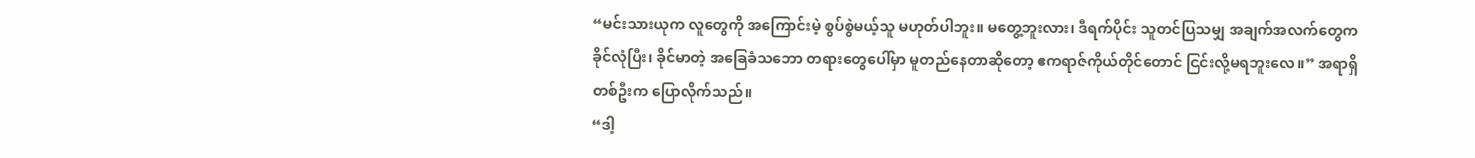“မင်းသားယုက လူတွေကို အကြောင်းမဲ့ စွပ်စွဲမယ့်သူ မဟုတ်ပါဘူး။ မတွေ့ဘူးလား၊ ဒီရက်ပိုင်း သူတင်ပြသမျှ အချက်အလက်တွေက ခိုင်လုံပြီး၊ ခိုင်မာတဲ့ အခြေခံသဘော တရားတွေပေါ်မှာ မူတည်နေတာဆိုတော့ ဧကရာဇ်ကိုယ်တိုင်တောင် ငြင်းလို့မရဘူးလေ။” အရာရှိတစ်ဦးက ပြောလိုက်သည်။
“ဒါ့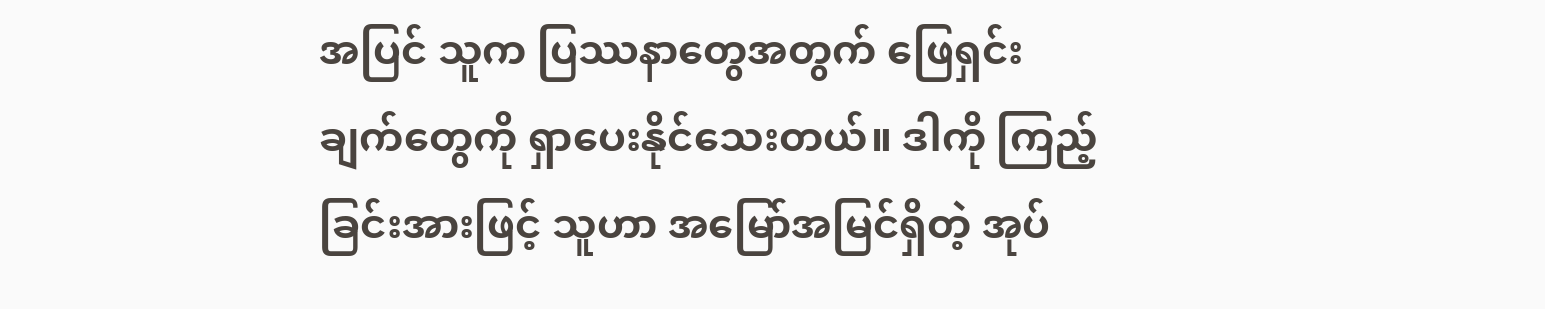အပြင် သူက ပြဿနာတွေအတွက် ဖြေရှင်းချက်တွေကို ရှာပေးနိုင်သေးတယ်။ ဒါကို ကြည့်ခြင်းအားဖြင့် သူဟာ အမြော်အမြင်ရှိတဲ့ အုပ်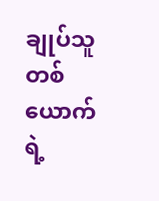ချုပ်သူတစ်ယောက်ရဲ့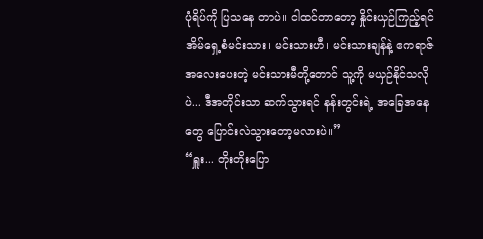ပုံရိပ်ကို ပြသနေ တာပဲ။ ငါထင်တာတော့ နှိုင်းယှဉ်ကြည့်ရင် အိမ်ရှေ့စံမင်းသား၊ မင်းသားဟီ၊ မင်းသားချန်နဲ့ ဧကရာဇ် အလေးပေးတဲ့ မင်းသားမီတို့တောင် သူ့ကို မယှဉ်နိုင်သလိုပဲ... ဒီအတိုင်းသာ ဆက်သွားရင် နန်းတွင်းရဲ့ အခြေအနေတွေ ပြောင်းလဲသွားတော့မလားပဲ။”
“ရှူး... တိုးတိုးပြော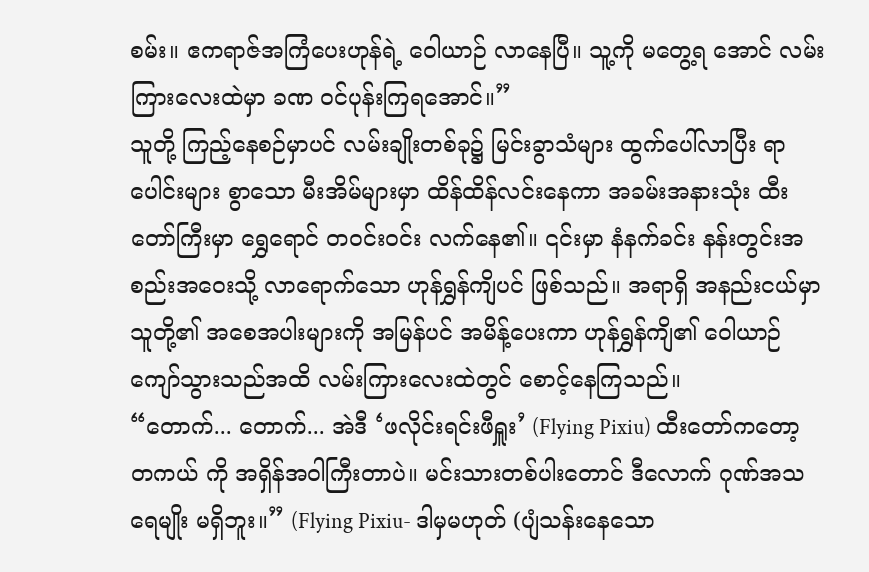စမ်း။ ဧကရာဇ်အကြံပေးဟုန်ရဲ့ ဝေါယာဉ် လာနေပြီ။ သူ့ကို မတွေ့ရ အောင် လမ်းကြားလေးထဲမှာ ခဏ ဝင်ပုန်းကြရအောင်။”
သူတို့ ကြည့်နေစဉ်မှာပင် လမ်းချိုးတစ်ခု၌ မြင်းခွာသံများ ထွက်ပေါ်လာပြီး ရာပေါင်းများ စွာသော မီးအိမ်များမှာ ထိန်ထိန်လင်းနေကာ အခမ်းအနားသုံး ထီးတော်ကြီးမှာ ရွှေရောင် တဝင်းဝင်း လက်နေ၏။ ၎င်းမှာ နံနက်ခင်း နန်းတွင်းအစည်းအဝေးသို့ လာရောက်သော ဟုန်ရွှန်ကျိပင် ဖြစ်သည်။ အရာရှိ အနည်းငယ်မှာ သူတို့၏ အစေအပါးများကို အမြန်ပင် အမိန့်ပေးကာ ဟုန်ရွှန်ကျိ၏ ဝေါယာဉ် ကျော်သွားသည်အထိ လမ်းကြားလေးထဲတွင် စောင့်နေကြသည်။
“တောက်... တောက်... အဲဒီ ‘ဖလိုင်းရင်းဖီရှူး’ (Flying Pixiu) ထီးတော်ကတော့ တကယ် ကို အရှိန်အဝါကြီးတာပဲ။ မင်းသားတစ်ပါးတောင် ဒီလောက် ဂုဏ်အသရေမျိုး မရှိဘူး။” (Flying Pixiu- ဒါမှမဟုတ် (ပျံသန်းနေသော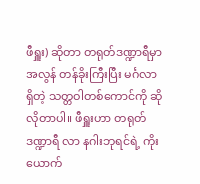ဖီရှူး) ဆိုတာ တရုတ်ဒဏ္ဍာရီမှာ အလွန် တန်ခိုးကြီးပြီး မင်္ဂလာရှိတဲ့ သတ္တဝါတစ်ကောင်ကို ဆိုလိုတာပါ။ ဖီရှူးဟာ တရုတ်ဒဏ္ဍာရီ လာ နဂါးဘုရင်ရဲ့ ကိုးယောက်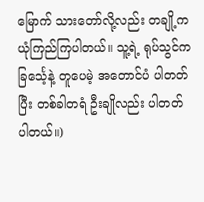မြောက် သားတော်လို့လည်း တချို့က ယုံကြည်ကြပါတယ်။ သူ့ရဲ့ ရုပ်သွင်က ခြင်္သေ့နဲ့ တူပေမဲ့ အတောင်ပံ ပါတတ်ပြီး တစ်ခါတရံ ဦးချိုလည်း ပါတတ် ပါတယ်။)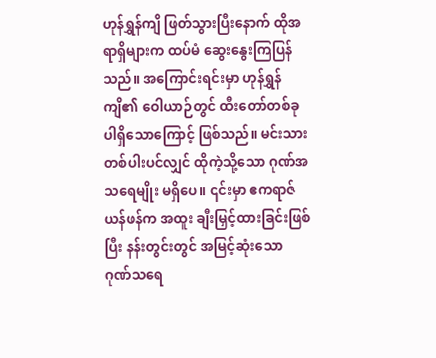ဟုန်ရွှန်ကျိ ဖြတ်သွားပြီးနောက် ထိုအရာရှိများက ထပ်မံ ဆွေးနွေးကြပြန်သည်။ အကြောင်းရင်းမှာ ဟုန်ရွှန်ကျိ၏ ဝေါယာဉ်တွင် ထီးတော်တစ်ခု ပါရှိသောကြောင့် ဖြစ်သည်။ မင်းသားတစ်ပါးပင်လျှင် ထိုကဲ့သို့သော ဂုဏ်အသရေမျိုး မရှိပေ။ ၎င်းမှာ ဧကရာဇ် ယန်ဖန်က အထူး ချီးမြှင့်ထားခြင်းဖြစ်ပြီး နန်းတွင်းတွင် အမြင့်ဆုံးသော ဂုဏ်သရေ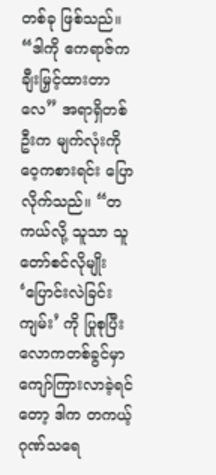တစ်ခု ဖြစ်သည်။
“ဒါကို ဧကရာဇ်က ချီးမြှင့်ထားတာလေ” အရာရှိတစ်ဦးက မျက်လုံးကို ဝေ့ကစားရင်း ပြောလိုက်သည်။ “တကယ်လို့ သူသာ သူတော်စင်လိုမျိုး ‘ပြောင်းလဲခြင်းကျမ်း’ ကို ပြုစုပြီး လောကတစ်ခွင်မှာ ကျော်ကြားလာခဲ့ရင်တော့ ဒါက တကယ့် ဂုဏ်သရေ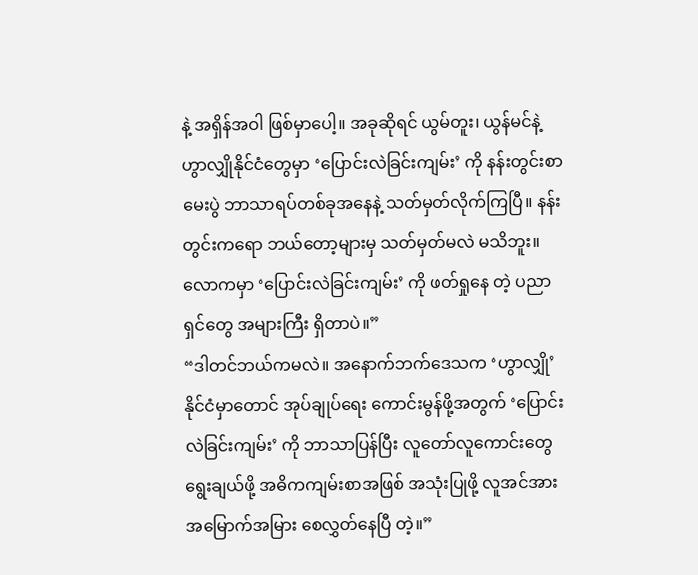နဲ့ အရှိန်အဝါ ဖြစ်မှာပေါ့။ အခုဆိုရင် ယွမ်တူး၊ ယွန်မင်နဲ့ ဟွာလျှိုနိုင်ငံတွေမှာ ‘ပြောင်းလဲခြင်းကျမ်း’ ကို နန်းတွင်းစာမေးပွဲ ဘာသာရပ်တစ်ခုအနေနဲ့ သတ်မှတ်လိုက်ကြပြီ။ နန်းတွင်းကရော ဘယ်တော့များမှ သတ်မှတ်မလဲ မသိဘူး။ လောကမှာ ‘ပြောင်းလဲခြင်းကျမ်း’ ကို ဖတ်ရှုနေ တဲ့ ပညာရှင်တွေ အများကြီး ရှိတာပဲ။”
“ဒါတင်ဘယ်ကမလဲ။ အနောက်ဘက်ဒေသက ‘ဟွာလျှို’နိုင်ငံမှာတောင် အုပ်ချုပ်ရေး ကောင်းမွန်ဖို့အတွက် ‘ပြောင်းလဲခြင်းကျမ်း’ ကို ဘာသာပြန်ပြီး လူတော်လူကောင်းတွေ ရွေးချယ်ဖို့ အဓိကကျမ်းစာအဖြစ် အသုံးပြုဖို့ လူအင်အား အမြောက်အမြား စေလွှတ်နေပြီ တဲ့။”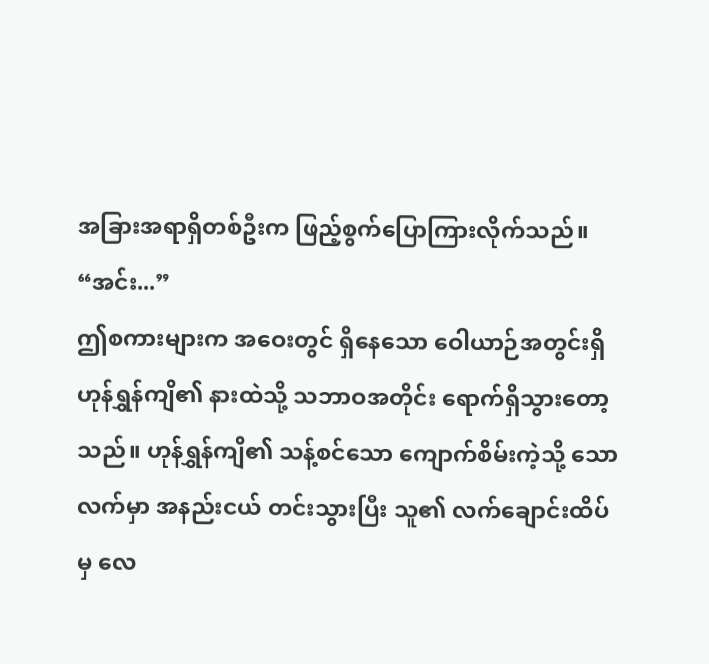အခြားအရာရှိတစ်ဦးက ဖြည့်စွက်ပြောကြားလိုက်သည်။
“အင်း...”
ဤစကားများက အဝေးတွင် ရှိနေသော ဝေါယာဉ်အတွင်းရှိ ဟုန်ရွှန်ကျိ၏ နားထဲသို့ သဘာဝအတိုင်း ရောက်ရှိသွားတော့သည်။ ဟုန်ရွှန်ကျိ၏ သန့်စင်သော ကျောက်စိမ်းကဲ့သို့ သော လက်မှာ အနည်းငယ် တင်းသွားပြီး သူ၏ လက်ချောင်းထိပ်မှ လေ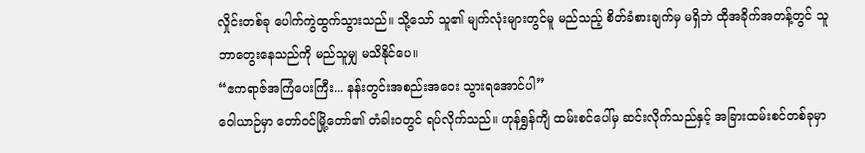လှိုင်းတစ်ခု ပေါက်ကွဲထွက်သွားသည်။ သို့သော် သူ၏ မျက်လုံးများတွင်မူ မည်သည့် စိတ်ခံစားချက်မှ မရှိဘဲ ထိုအခိုက်အတန့်တွင် သူ ဘာတွေးနေသည်ကို မည်သူမျှ မသိနိုင်ပေ။
“ဧကရာဇ်အကြံပေးကြီး... နန်းတွင်းအစည်းအဝေး သွားရအောင်ပါ”
ဝေါယာဉ်မှာ တော်ဝင်မြို့တော်၏ တံခါးဝတွင် ရပ်လိုက်သည်။ ဟုန်ရွှန်ကျိ ထမ်းစင်ပေါ်မှ ဆင်းလိုက်သည်နှင့် အခြားထမ်းစင်တစ်ခုမှာ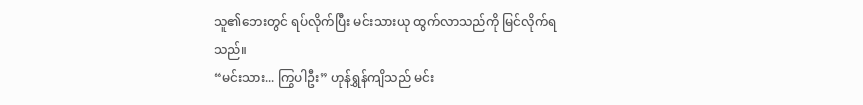သူ၏ဘေးတွင် ရပ်လိုက်ပြီး မင်းသားယု ထွက်လာသည်ကို မြင်လိုက်ရသည်။
“မင်းသား... ကြွပါဦး” ဟုန်ရွှန်ကျိသည် မင်း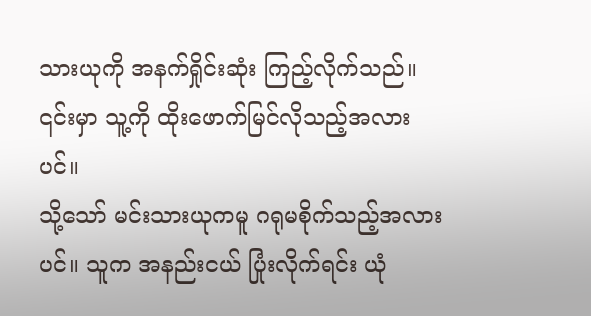သားယုကို အနက်ရှိုင်းဆုံး ကြည့်လိုက်သည်။ ၎င်းမှာ သူ့ကို ထိုးဖောက်မြင်လိုသည့်အလားပင်။
သို့သော် မင်းသားယုကမူ ဂရုမစိုက်သည့်အလားပင်။ သူက အနည်းငယ် ပြုံးလိုက်ရင်း ယုံ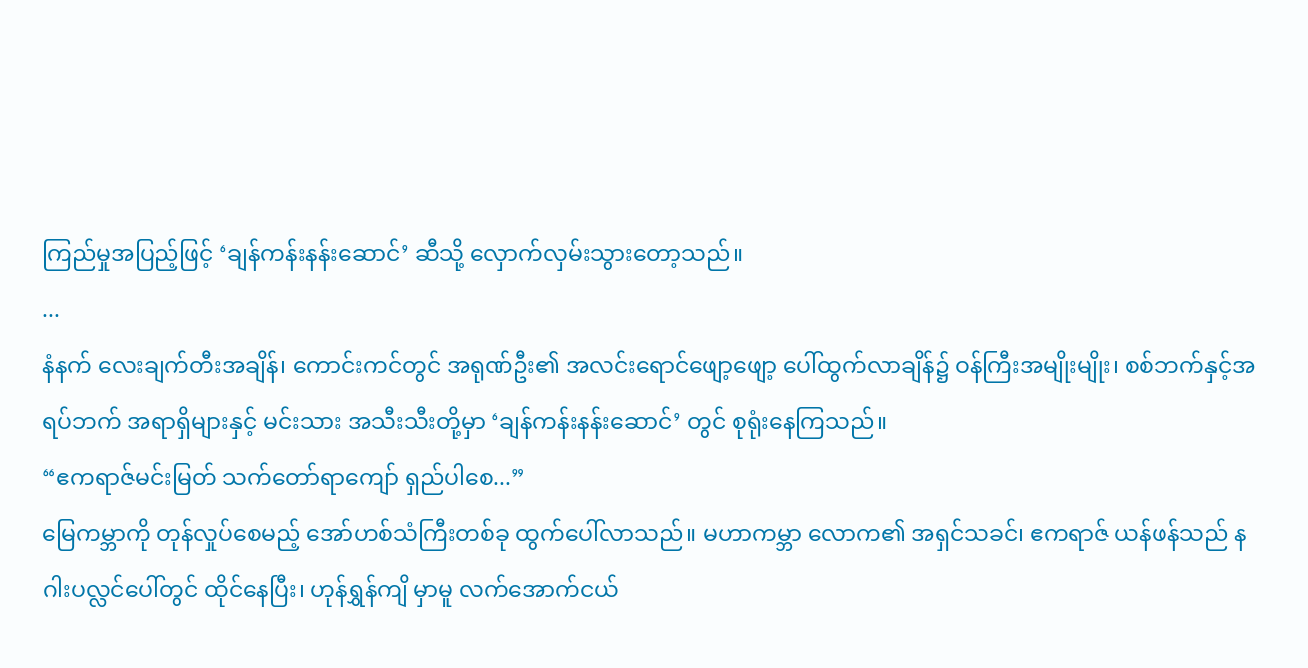ကြည်မှုအပြည့်ဖြင့် ‘ချန်ကန်းနန်းဆောင်’ ဆီသို့ လှောက်လှမ်းသွားတော့သည်။
...
နံနက် လေးချက်တီးအချိန်၊ ကောင်းကင်တွင် အရုဏ်ဦး၏ အလင်းရောင်ဖျော့ဖျော့ ပေါ်ထွက်လာချိန်၌ ဝန်ကြီးအမျိုးမျိုး၊ စစ်ဘက်နှင့်အရပ်ဘက် အရာရှိများနှင့် မင်းသား အသီးသီးတို့မှာ ‘ချန်ကန်းနန်းဆောင်’ တွင် စုရုံးနေကြသည်။
“ဧကရာဇ်မင်းမြတ် သက်တော်ရာကျော် ရှည်ပါစေ...”
မြေကမ္ဘာကို တုန်လှုပ်စေမည့် အော်ဟစ်သံကြီးတစ်ခု ထွက်ပေါ်လာသည်။ မဟာကမ္ဘာ လောက၏ အရှင်သခင်၊ ဧကရာဇ် ယန်ဖန်သည် နဂါးပလ္လင်ပေါ်တွင် ထိုင်နေပြီး၊ ဟုန်ရွှန်ကျိ မှာမူ လက်အောက်ငယ်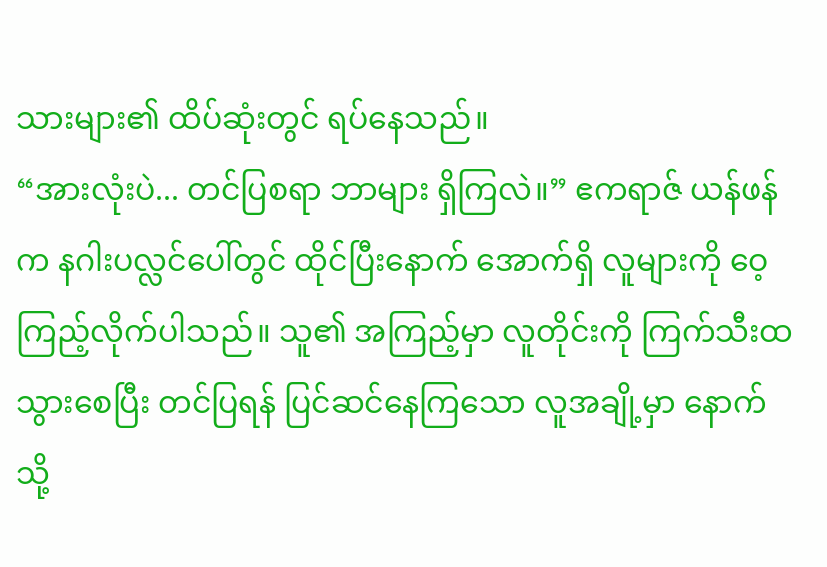သားများ၏ ထိပ်ဆုံးတွင် ရပ်နေသည်။
“အားလုံးပဲ... တင်ပြစရာ ဘာများ ရှိကြလဲ။” ဧကရာဇ် ယန်ဖန်က နဂါးပလ္လင်ပေါ်တွင် ထိုင်ပြီးနောက် အောက်ရှိ လူများကို ဝေ့ကြည့်လိုက်ပါသည်။ သူ၏ အကြည့်မှာ လူတိုင်းကို ကြက်သီးထသွားစေပြီး တင်ပြရန် ပြင်ဆင်နေကြသော လူအချို့မှာ နောက်သို့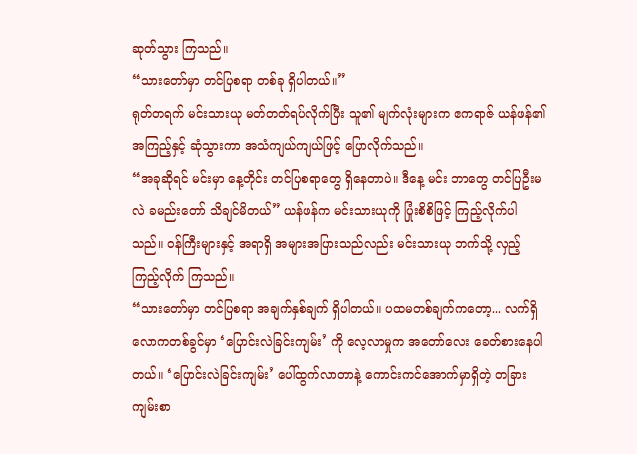ဆုတ်သွား ကြသည်။
“သားတော်မှာ တင်ပြစရာ တစ်ခု ရှိပါတယ်။”
ရုတ်တရက် မင်းသားယု မတ်တတ်ရပ်လိုက်ပြီး သူ၏ မျက်လုံးများက ဧကရာဇ် ယန်ဖန်၏ အကြည့်နှင့် ဆုံသွားကာ အသံကျယ်ကျယ်ဖြင့် ပြောလိုက်သည်။
“အခုဆိုရင် မင်းမှာ နေ့တိုင်း တင်ပြစရာတွေ ရှိနေတာပဲ။ ဒီနေ့ မင်း ဘာတွေ တင်ပြဦးမလဲ ခမည်းတော် သိချင်မိတယ်” ယန်ဖန်က မင်းသားယုကို ပြုံးစိစိဖြင့် ကြည့်လိုက်ပါသည်။ ဝန်ကြီးများနှင့် အရာရှိ အများအပြားသည်လည်း မင်းသားယု ဘက်သို့ လှည့်ကြည့်လိုက် ကြသည်။
“သားတော်မှာ တင်ပြစရာ အချက်နှစ်ချက် ရှိပါတယ်။ ပထမတစ်ချက်ကတော့... လက်ရှိ လောကတစ်ခွင်မှာ ‘ပြောင်းလဲခြင်းကျမ်း’ ကို လေ့လာမှုက အတော်လေး ခေတ်စားနေပါ တယ်။ ‘ပြောင်းလဲခြင်းကျမ်း’ ပေါ်ထွက်လာတာနဲ့ ကောင်းကင်အောက်မှာရှိတဲ့ တခြား ကျမ်းစာ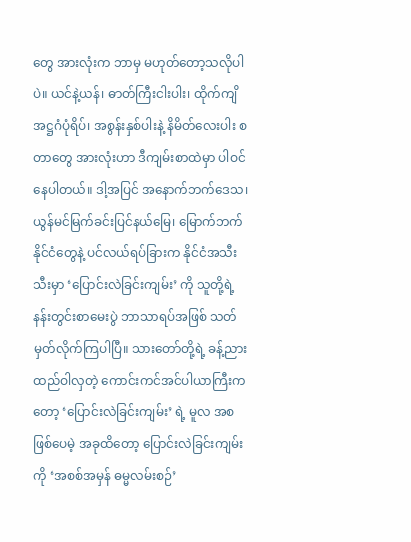တွေ အားလုံးက ဘာမှ မဟုတ်တော့သလိုပါပဲ။ ယင်နဲ့ယန်၊ ဓာတ်ကြီးငါးပါး၊ ထိုက်ကျိအဋ္ဌဂံပုံရိပ်၊ အစွန်းနှစ်ပါးနဲ့ နိမိတ်လေးပါး စတာတွေ အားလုံးဟာ ဒီကျမ်းစာထဲမှာ ပါဝင်နေပါတယ်။ ဒါ့အပြင် အနောက်ဘက်ဒေသ၊ ယွန်မင်မြက်ခင်းပြင်နယ်မြေ၊ မြောက်ဘက်နိုင်ငံတွေနဲ့ ပင်လယ်ရပ်ခြားက နိုင်ငံအသီးသီးမှာ ‘ပြောင်းလဲခြင်းကျမ်း’ ကို သူတို့ရဲ့ နန်းတွင်းစာမေးပွဲ ဘာသာရပ်အဖြစ် သတ်မှတ်လိုက်ကြပါပြီ။ သားတော်တို့ရဲ့ ခန့်ညားထည်ဝါလှတဲ့ ကောင်းကင်အင်ပါယာကြီးကတော့ ‘ပြောင်းလဲခြင်းကျမ်း’ ရဲ့ မူလ အစဖြစ်ပေမဲ့ အခုထိတော့ ပြောင်းလဲခြင်းကျမ်းကို ‘အစစ်အမှန် ဓမ္မလမ်းစဉ်’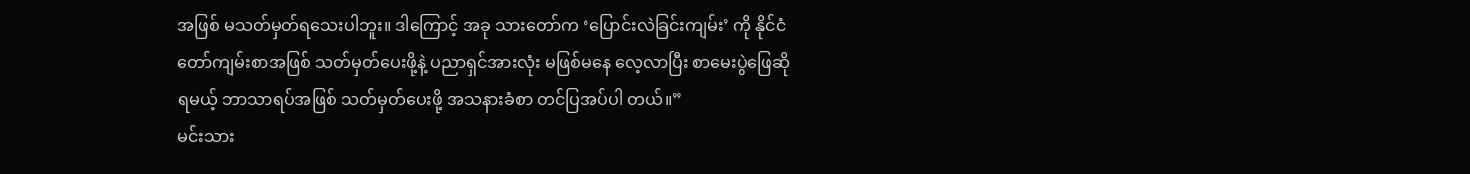အဖြစ် မသတ်မှတ်ရသေးပါဘူး။ ဒါကြောင့် အခု သားတော်က ‘ပြောင်းလဲခြင်းကျမ်း’ ကို နိုင်ငံတော်ကျမ်းစာအဖြစ် သတ်မှတ်ပေးဖို့နဲ့ ပညာရှင်အားလုံး မဖြစ်မနေ လေ့လာပြီး စာမေးပွဲဖြေဆိုရမယ့် ဘာသာရပ်အဖြစ် သတ်မှတ်ပေးဖို့ အသနားခံစာ တင်ပြအပ်ပါ တယ်။”
မင်းသား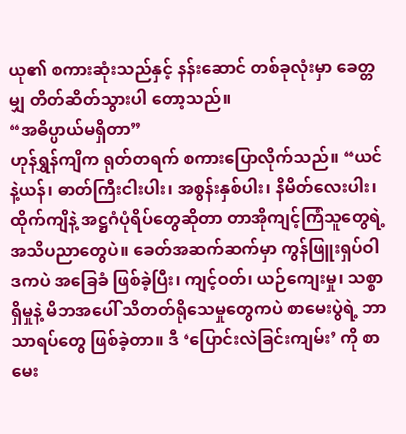ယု၏ စကားဆုံးသည်နှင့် နန်းဆောင် တစ်ခုလုံးမှာ ခေတ္တမျှ တိတ်ဆိတ်သွားပါ တော့သည်။
“အဓိပ္ပာယ်မရှိတာ”
ဟုန်ရွှန်ကျိက ရုတ်တရက် စကားပြောလိုက်သည်။ “ယင်နဲ့ယန်၊ ဓာတ်ကြီးငါးပါး၊ အစွန်းနှစ်ပါး၊ နိမိတ်လေးပါး၊ ထိုက်ကျိနဲ့ အဋ္ဌဂံပုံရိပ်တွေဆိုတာ တာအိုကျင့်ကြံသူတွေရဲ့ အသိပညာတွေပဲ။ ခေတ်အဆက်ဆက်မှာ ကွန်ဖြူးရှပ်ဝါဒကပဲ အခြေခံ ဖြစ်ခဲ့ပြီး၊ ကျင့်ဝတ်၊ ယဉ်ကျေးမှု၊ သစ္စာရှိမှုနဲ့ မိဘအပေါ် သိတတ်ရိုသေမှုတွေကပဲ စာမေးပွဲရဲ့ ဘာသာရပ်တွေ ဖြစ်ခဲ့တာ။ ဒီ ‘ပြောင်းလဲခြင်းကျမ်း’ ကို စာမေး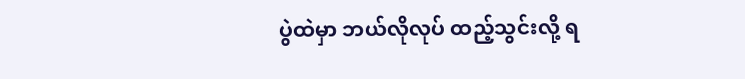ပွဲထဲမှာ ဘယ်လိုလုပ် ထည့်သွင်းလို့ ရ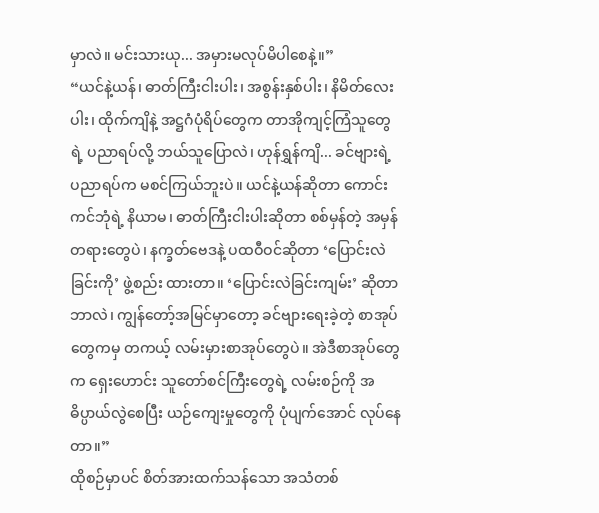မှာလဲ။ မင်းသားယု... အမှားမလုပ်မိပါစေနဲ့။”
“ယင်နဲ့ယန်၊ ဓာတ်ကြီးငါးပါး၊ အစွန်းနှစ်ပါး၊ နိမိတ်လေးပါး၊ ထိုက်ကျိနဲ့ အဋ္ဌဂံပုံရိပ်တွေက တာအိုကျင့်ကြံသူတွေရဲ့ ပညာရပ်လို့ ဘယ်သူပြောလဲ၊ ဟုန်ရွှန်ကျိ... ခင်ဗျားရဲ့ ပညာရပ်က မစင်ကြယ်ဘူးပဲ။ ယင်နဲ့ယန်ဆိုတာ ကောင်းကင်ဘုံရဲ့ နိယာမ၊ ဓာတ်ကြီးငါးပါးဆိုတာ စစ်မှန်တဲ့ အမှန်တရားတွေပဲ၊ နက္ခတ်ဗေဒနဲ့ ပထဝီဝင်ဆိုတာ ‘ပြောင်းလဲခြင်းကို’ ဖွဲ့စည်း ထားတာ။ ‘ပြောင်းလဲခြင်းကျမ်း’ ဆိုတာ ဘာလဲ၊ ကျွန်တော့်အမြင်မှာတော့ ခင်ဗျားရေးခဲ့တဲ့ စာအုပ်တွေကမှ တကယ့် လမ်းမှားစာအုပ်တွေပဲ။ အဲဒီစာအုပ်တွေက ရှေးဟောင်း သူတော်စင်ကြီးတွေရဲ့ လမ်းစဉ်ကို အဓိပ္ပာယ်လွဲစေပြီး ယဉ်ကျေးမှုတွေကို ပုံပျက်အောင် လုပ်နေတာ။”
ထိုစဉ်မှာပင် စိတ်အားထက်သန်သော အသံတစ်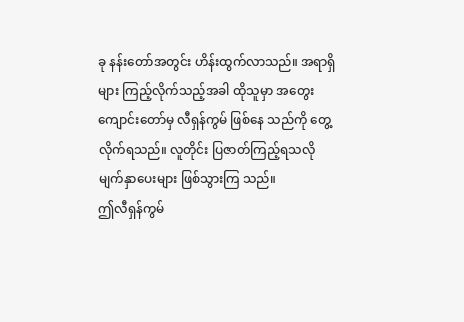ခု နန်းတော်အတွင်း ဟိန်းထွက်လာသည်။ အရာရှိများ ကြည့်လိုက်သည့်အခါ ထိုသူမှာ အတွေးကျောင်းတော်မှ လီရှန်ကွမ် ဖြစ်နေ သည်ကို တွေ့လိုက်ရသည်။ လူတိုင်း ပြဇာတ်ကြည့်ရသလို မျက်နှာပေးများ ဖြစ်သွားကြ သည်။
ဤလီရှန်ကွမ်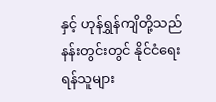နှင့် ဟုန်ရွှန်ကျိတို့သည် နန်းတွင်းတွင် နိုင်ငံရေးရန်သူများ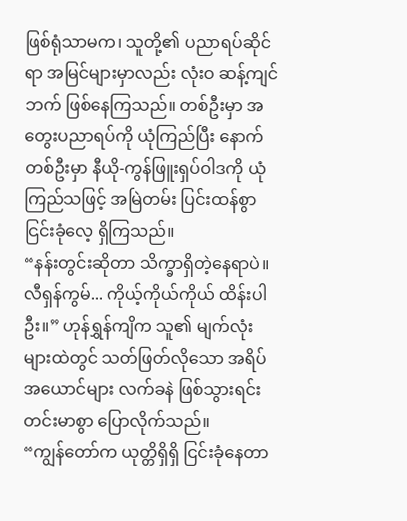ဖြစ်ရုံသာမက၊ သူတို့၏ ပညာရပ်ဆိုင်ရာ အမြင်များမှာလည်း လုံးဝ ဆန့်ကျင်ဘက် ဖြစ်နေကြသည်။ တစ်ဦးမှာ အတွေးပညာရပ်ကို ယုံကြည်ပြီး နောက်တစ်ဦးမှာ နီယို-ကွန်ဖြူးရှပ်ဝါဒကို ယုံကြည်သဖြင့် အမြဲတမ်း ပြင်းထန်စွာ ငြင်းခုံလေ့ ရှိကြသည်။
“နန်းတွင်းဆိုတာ သိက္ခာရှိတဲ့နေရာပဲ။ လီရှန်ကွမ်... ကိုယ့်ကိုယ်ကိုယ် ထိန်းပါဦး။” ဟုန်ရွှန်ကျိက သူ၏ မျက်လုံးများထဲတွင် သတ်ဖြတ်လိုသော အရိပ်အယောင်များ လက်ခနဲ ဖြစ်သွားရင်း တင်းမာစွာ ပြောလိုက်သည်။
“ကျွန်တော်က ယုတ္တိရှိရှိ ငြင်းခုံနေတာ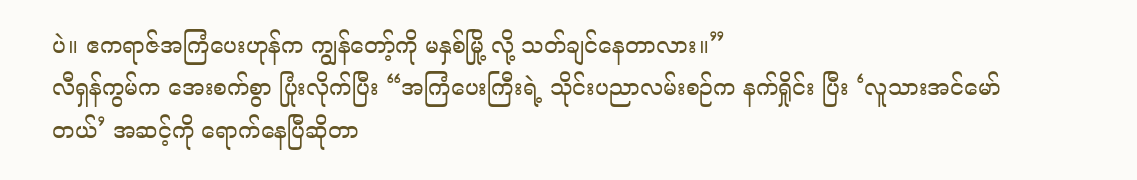ပဲ။ ဧကရာဇ်အကြံပေးဟုန်က ကျွန်တော့်ကို မနှစ်မြို့ လို့ သတ်ချင်နေတာလား။”
လီရှန်ကွမ်က အေးစက်စွာ ပြုံးလိုက်ပြီး “အကြံပေးကြီးရဲ့ သိုင်းပညာလမ်းစဉ်က နက်ရှိုင်း ပြီး ‘လူသားအင်မော်တယ်’ အဆင့်ကို ရောက်နေပြီဆိုတာ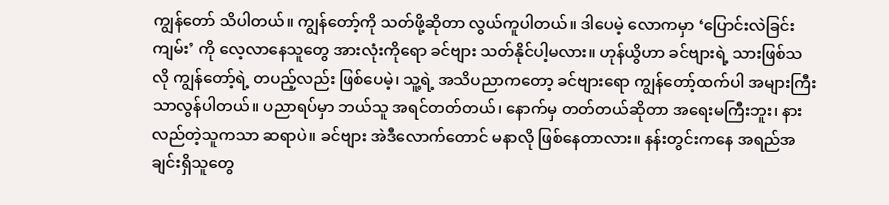ကျွန်တော် သိပါတယ်။ ကျွန်တော့်ကို သတ်ဖို့ဆိုတာ လွယ်ကူပါတယ်။ ဒါပေမဲ့ လောကမှာ ‘ပြောင်းလဲခြင်းကျမ်း’ ကို လေ့လာနေသူတွေ အားလုံးကိုရော ခင်ဗျား သတ်နိုင်ပါ့မလား။ ဟုန်ယွိဟာ ခင်ဗျားရဲ့ သားဖြစ်သလို ကျွန်တော့်ရဲ့ တပည့်လည်း ဖြစ်ပေမဲ့၊ သူ့ရဲ့ အသိပညာကတော့ ခင်ဗျားရော ကျွန်တော့်ထက်ပါ အများကြီး သာလွန်ပါတယ်။ ပညာရပ်မှာ ဘယ်သူ အရင်တတ်တယ်၊ နောက်မှ တတ်တယ်ဆိုတာ အရေးမကြီးဘူး၊ နားလည်တဲ့သူကသာ ဆရာပဲ။ ခင်ဗျား အဲဒီလောက်တောင် မနာလို ဖြစ်နေတာလား။ နန်းတွင်းကနေ အရည်အချင်းရှိသူတွေ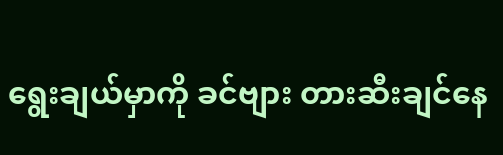ရွေးချယ်မှာကို ခင်ဗျား တားဆီးချင်နေ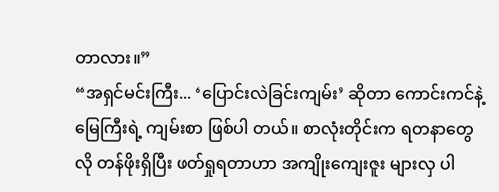တာလား။”
“အရှင်မင်းကြီး... ‘ပြောင်းလဲခြင်းကျမ်း’ ဆိုတာ ကောင်းကင်နဲ့မြေကြီးရဲ့ ကျမ်းစာ ဖြစ်ပါ တယ်။ စာလုံးတိုင်းက ရတနာတွေလို တန်ဖိုးရှိပြီး ဖတ်ရှုရတာဟာ အကျိုးကျေးဇူး များလှ ပါ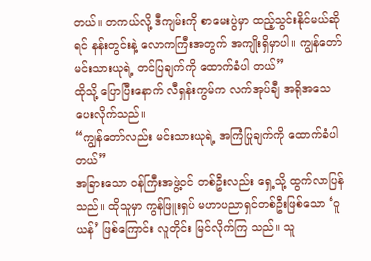တယ်။ တကယ်လို့ ဒီကျမ်းကို စာမေးပွဲမှာ ထည့်သွင်းနိုင်မယ်ဆိုရင် နန်းတွင်းနဲ့ လောကကြီးအတွက် အကျိုးရှိမှာပါ။ ကျွန်တော် မင်းသားယုရဲ့ တင်ပြချက်ကို ထောက်ခံပါ တယ်”
ထိုသို့ ပြောပြီးနောက် လီရှန်းကွမ်က လက်အုပ်ချီ အရိုအသေ ပေးလိုက်သည်။
“ကျွန်တော်လည်း မင်းသားယုရဲ့ အကြံပြုချက်ကို ထောက်ခံပါတယ်”
အခြားသော ဝန်ကြီးအဖွဲ့ဝင် တစ်ဦးလည်း ရှေ့သို့ ထွက်လာပြန်သည်။ ထိုသူမှာ ကွန်ဖြူးရှပ် မဟာပညာရှင်တစ်ဦးဖြစ်သော ‘ဝူယန်’ ဖြစ်ကြောင်း လူတိုင်း မြင်လိုက်ကြ သည်။ သူ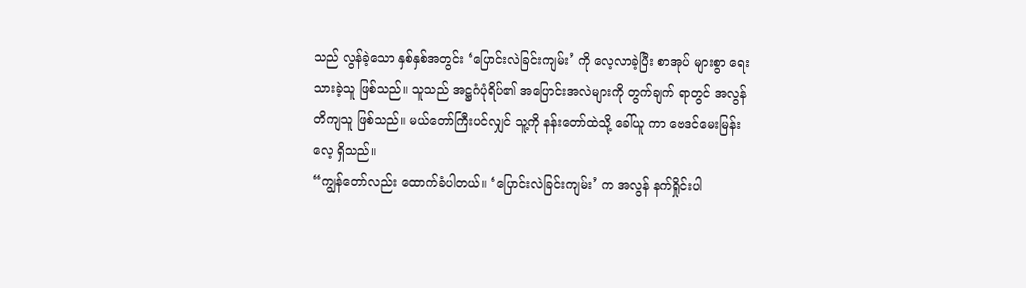သည် လွန်ခဲ့သော နှစ်နှစ်အတွင်း ‘ပြောင်းလဲခြင်းကျမ်း’ ကို လေ့လာခဲ့ပြီး စာအုပ် များစွာ ရေးသားခဲ့သူ ဖြစ်သည်။ သူသည် အဋ္ဌဂံပုံရိပ်၏ အပြောင်းအလဲများကို တွက်ချက် ရာတွင် အလွန် တိကျသူ ဖြစ်သည်။ မယ်တော်ကြီးပင်လျှင် သူ့ကို နန်းတော်ထဲသို့ ခေါ်ယူ ကာ ဗေဒင်မေးမြန်းလေ့ ရှိသည်။
“ကျွန်တော်လည်း ထောက်ခံပါတယ်။ ‘ပြောင်းလဲခြင်းကျမ်း’ က အလွန် နက်ရှိုင်းပါ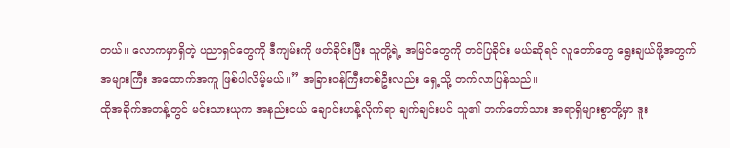တယ်။ လောကမှာရှိတဲ့ ပညာရှင်တွေကို ဒီကျမ်းကို ဖတ်ခိုင်းပြီး သူတို့ရဲ့ အမြင်တွေကို တင်ပြခိုင်း မယ်ဆိုရင် လူတော်တွေ ရွေးချယ်ဖို့အတွက် အများကြီး အထောက်အကူ ဖြစ်ပါလိမ့်မယ်။” အခြားဝန်ကြီးတစ်ဦးလည်း ရှေ့သို့ တက်လာပြန်သည်။
ထိုအခိုက်အတန့်တွင် မင်းသားယုက အနည်းငယ် ချောင်းဟန့်လိုက်ရာ ချက်ချင်းပင် သူ၏ ဘက်တော်သား အရာရှိများစွာတို့မှာ ဒူး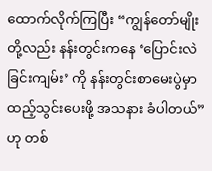ထောက်လိုက်ကြပြီး “ကျွန်တော်မျိုးတို့လည်း နန်းတွင်းကနေ ‘ပြောင်းလဲခြင်းကျမ်း’ ကို နန်းတွင်းစာမေးပွဲမှာ ထည့်သွင်းပေးဖို့ အသနား ခံပါတယ်” ဟု တစ်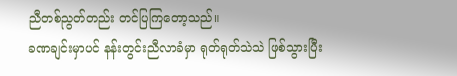ညီတစ်ညွတ်တည်း တင်ပြကြတော့သည်။
ခဏချင်းမှာပင် နန်းတွင်းညီလာခံမှာ ရုတ်ရုတ်သဲသဲ ဖြစ်သွားပြီး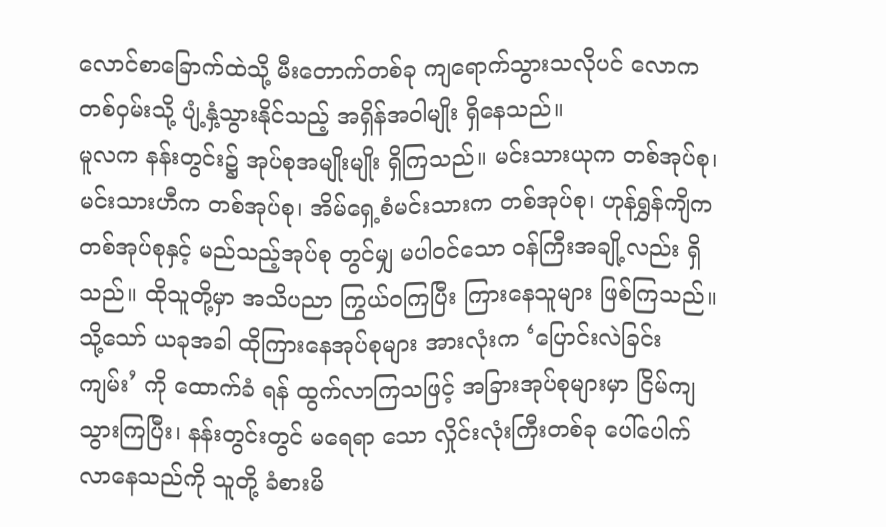လောင်စာခြောက်ထဲသို့ မီးတောက်တစ်ခု ကျရောက်သွားသလိုပင် လောကတစ်ဝှမ်းသို့ ပျံ့နှံ့သွားနိုင်သည့် အရှိန်အဝါမျိုး ရှိနေသည်။
မူလက နန်းတွင်း၌ အုပ်စုအမျိုးမျိုး ရှိကြသည်။ မင်းသားယုက တစ်အုပ်စု၊ မင်းသားဟီက တစ်အုပ်စု၊ အိမ်ရှေ့စံမင်းသားက တစ်အုပ်စု၊ ဟုန်ရွှန်ကျိက တစ်အုပ်စုနှင့် မည်သည့်အုပ်စု တွင်မျှ မပါဝင်သော ဝန်ကြီးအချို့လည်း ရှိသည်။ ထိုသူတို့မှာ အသိပညာ ကြွယ်ဝကြပြီး ကြားနေသူများ ဖြစ်ကြသည်။
သို့သော် ယခုအခါ ထိုကြားနေအုပ်စုများ အားလုံးက ‘ပြောင်းလဲခြင်းကျမ်း’ ကို ထောက်ခံ ရန် ထွက်လာကြသဖြင့် အခြားအုပ်စုများမှာ ငြိမ်ကျသွားကြပြီး၊ နန်းတွင်းတွင် မရေရာ သော လှိုင်းလုံးကြီးတစ်ခု ပေါ်ပေါက်လာနေသည်ကို သူတို့ ခံစားမိ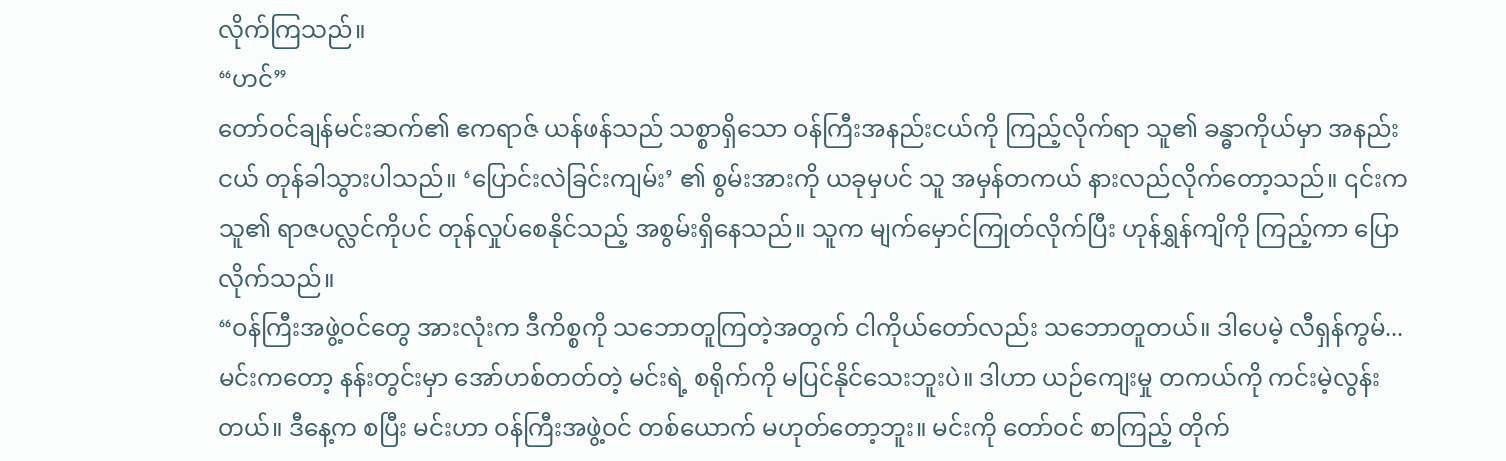လိုက်ကြသည်။
“ဟင်”
တော်ဝင်ချန်မင်းဆက်၏ ဧကရာဇ် ယန်ဖန်သည် သစ္စာရှိသော ဝန်ကြီးအနည်းငယ်ကို ကြည့်လိုက်ရာ သူ၏ ခန္ဓာကိုယ်မှာ အနည်းငယ် တုန်ခါသွားပါသည်။ ‘ပြောင်းလဲခြင်းကျမ်း’ ၏ စွမ်းအားကို ယခုမှပင် သူ အမှန်တကယ် နားလည်လိုက်တော့သည်။ ၎င်းက သူ၏ ရာဇပလ္လင်ကိုပင် တုန်လှုပ်စေနိုင်သည့် အစွမ်းရှိနေသည်။ သူက မျက်မှောင်ကြုတ်လိုက်ပြီး ဟုန်ရွှန်ကျိကို ကြည့်ကာ ပြောလိုက်သည်။
“ဝန်ကြီးအဖွဲ့ဝင်တွေ အားလုံးက ဒီကိစ္စကို သဘောတူကြတဲ့အတွက် ငါကိုယ်တော်လည်း သဘောတူတယ်။ ဒါပေမဲ့ လီရှန်ကွမ်... မင်းကတော့ နန်းတွင်းမှာ အော်ဟစ်တတ်တဲ့ မင်းရဲ့ စရိုက်ကို မပြင်နိုင်သေးဘူးပဲ။ ဒါဟာ ယဉ်ကျေးမှု တကယ်ကို ကင်းမဲ့လွန်းတယ်။ ဒီနေ့က စပြီး မင်းဟာ ဝန်ကြီးအဖွဲ့ဝင် တစ်ယောက် မဟုတ်တော့ဘူး။ မင်းကို တော်ဝင် စာကြည့် တိုက်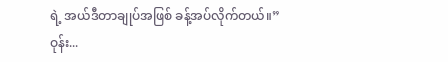ရဲ့ အယ်ဒီတာချုပ်အဖြစ် ခန့်အပ်လိုက်တယ်။”
ဝုန်း...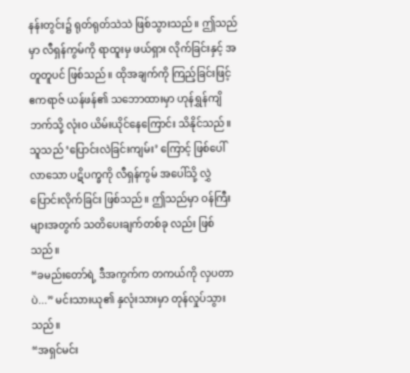နန်းတွင်း၌ ရုတ်ရုတ်သဲသဲ ဖြစ်သွားသည်။ ဤသည်မှာ လီရှန်ကွမ်ကို ရာထူးမှ ဖယ်ရှား လိုက်ခြင်းနှင့် အတူတူပင် ဖြစ်သည်။ ထိုအချက်ကို ကြည့်ခြင်းဖြင့် ဧကရာဇ် ယန်ဖန်၏ သဘောထားမှာ ဟုန်ရွှန်ကျိ ဘက်သို့ လုံးဝ ယိမ်းယိုင်နေကြောင်း သိနိုင်သည်။ သူသည် ‘ပြောင်းလဲခြင်းကျမ်း’ ကြောင့် ဖြစ်ပေါ်လာသော ပဋိပက္ခကို လီရှန်ကွမ် အပေါ်သို့ လွှဲပြောင်းလိုက်ခြင်း ဖြစ်သည်။ ဤသည်မှာ ဝန်ကြီးများအတွက် သတိပေးချက်တစ်ခု လည်း ဖြစ်သည်။
“ခမည်းတော်ရဲ့ ဒီအကွက်က တကယ်ကို လှပတာပဲ...” မင်းသားယု၏ နှလုံးသားမှာ တုန်လှုပ်သွားသည်။
“အရှင်မင်း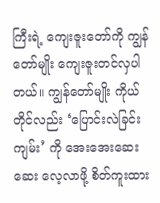ကြီးရဲ့ ကျေးဇူးတော်ကို ကျွန်တော်မျိုး ကျေးဇူးတင်လှပါတယ်။ ကျွန်တော်မျိုး ကိုယ်တိုင်လည်း ‘ပြောင်းလဲခြင်းကျမ်း’ ကို အေးအေးဆေးဆေး လေ့လာဖို့ စိတ်ကူးထား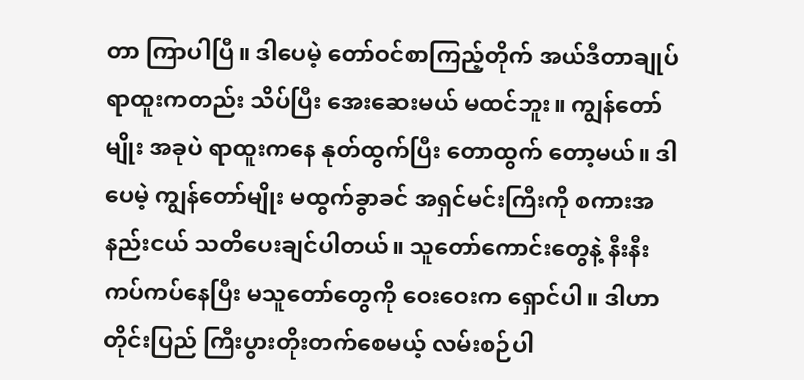တာ ကြာပါပြီ။ ဒါပေမဲ့ တော်ဝင်စာကြည့်တိုက် အယ်ဒီတာချုပ် ရာထူးကတည်း သိပ်ပြီး အေးဆေးမယ် မထင်ဘူး။ ကျွန်တော်မျိုး အခုပဲ ရာထူးကနေ နုတ်ထွက်ပြီး တောထွက် တော့မယ်။ ဒါပေမဲ့ ကျွန်တော်မျိုး မထွက်ခွာခင် အရှင်မင်းကြီးကို စကားအနည်းငယ် သတိပေးချင်ပါတယ်။ သူတော်ကောင်းတွေနဲ့ နီးနီးကပ်ကပ်နေပြီး မသူတော်တွေကို ဝေးဝေးက ရှောင်ပါ။ ဒါဟာ တိုင်းပြည် ကြီးပွားတိုးတက်စေမယ့် လမ်းစဉ်ပါ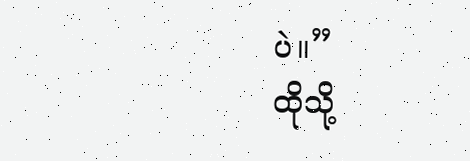ပဲ။”
ထိုသို့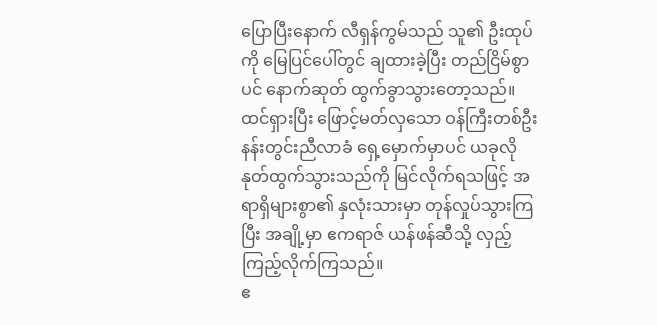ပြောပြီးနောက် လီရှန်ကွမ်သည် သူ၏ ဦးထုပ်ကို မြေပြင်ပေါ်တွင် ချထားခဲ့ပြီး တည်ငြိမ်စွာပင် နောက်ဆုတ် ထွက်ခွာသွားတော့သည်။
ထင်ရှားပြီး ဖြောင့်မတ်လှသော ဝန်ကြီးတစ်ဦး နန်းတွင်းညီလာခံ ရှေ့မှောက်မှာပင် ယခုလို နုတ်ထွက်သွားသည်ကို မြင်လိုက်ရသဖြင့် အရာရှိများစွာ၏ နှလုံးသားမှာ တုန်လှုပ်သွားကြ ပြီး အချို့မှာ ဧကရာဇ် ယန်ဖန်ဆီသို့ လှည့်ကြည့်လိုက်ကြသည်။
ဧ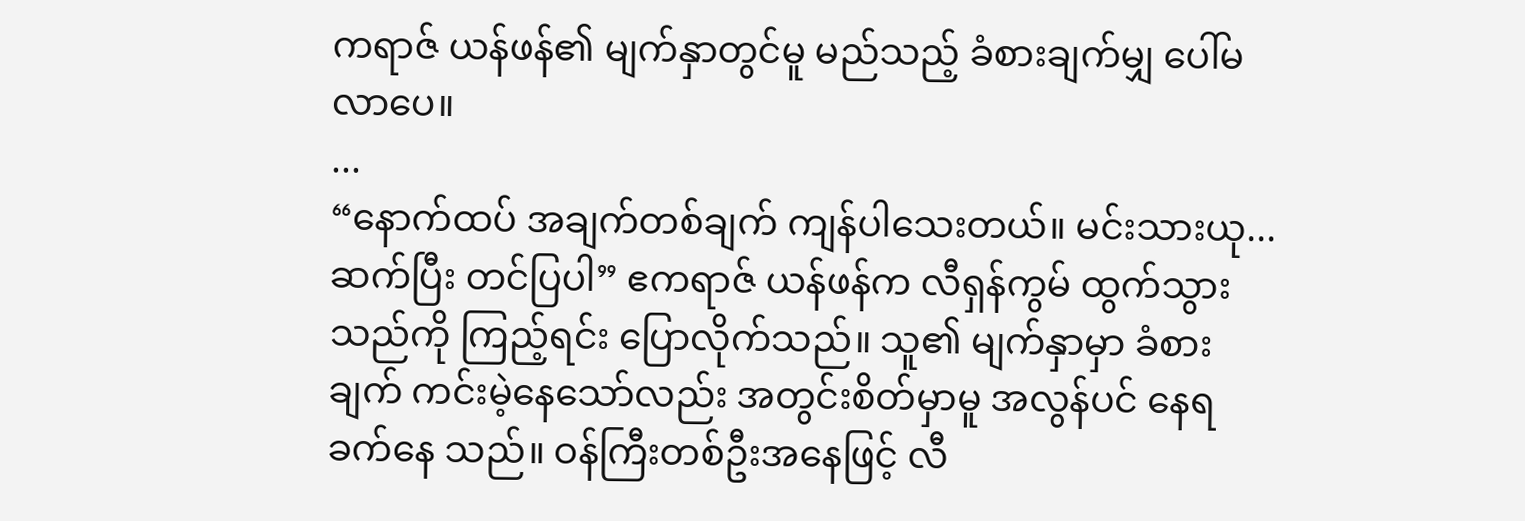ကရာဇ် ယန်ဖန်၏ မျက်နှာတွင်မူ မည်သည့် ခံစားချက်မျှ ပေါ်မလာပေ။
...
“နောက်ထပ် အချက်တစ်ချက် ကျန်ပါသေးတယ်။ မင်းသားယု... ဆက်ပြီး တင်ပြပါ” ဧကရာဇ် ယန်ဖန်က လီရှန်ကွမ် ထွက်သွားသည်ကို ကြည့်ရင်း ပြောလိုက်သည်။ သူ၏ မျက်နှာမှာ ခံစားချက် ကင်းမဲ့နေသော်လည်း အတွင်းစိတ်မှာမူ အလွန်ပင် နေရခက်နေ သည်။ ဝန်ကြီးတစ်ဦးအနေဖြင့် လီ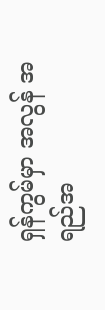ရှန်ကွမ်မှာ အလွန် အရည်အ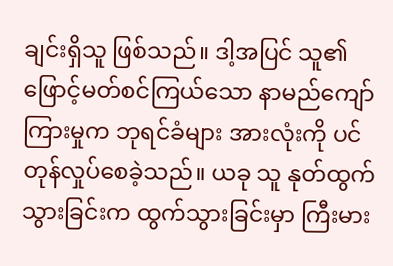ချင်းရှိသူ ဖြစ်သည်။ ဒါ့အပြင် သူ၏ ဖြောင့်မတ်စင်ကြယ်သော နာမည်ကျော်ကြားမှုက ဘုရင်ခံများ အားလုံးကို ပင် တုန်လှုပ်စေခဲ့သည်။ ယခု သူ နုတ်ထွက်သွားခြင်းက ထွက်သွားခြင်းမှာ ကြီးမား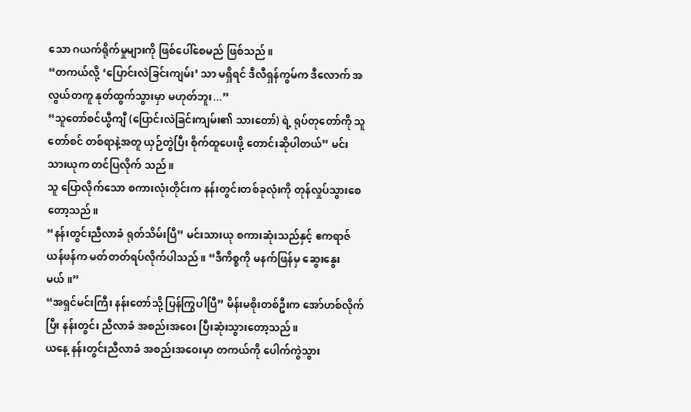သော ဂယက်ရိုက်မှုများကို ဖြစ်ပေါ်စေမည် ဖြစ်သည်။
“တကယ်လို့ ‘ပြောင်းလဲခြင်းကျမ်း’ သာ မရှိရင် ဒီလီရှန်ကွမ်က ဒီလောက် အလွယ်တကူ နုတ်ထွက်သွားမှာ မဟုတ်ဘူး...”
“သူတော်စင်ယွီကျီ (ပြောင်းလဲခြင်းကျမ်း၏ သားတော်) ရဲ့ ရုပ်တုတော်ကို သူတော်စင် တစ်ရာနဲ့အတူ ယှဉ်တွဲပြီး စိုက်ထူပေးဖို့ တောင်းဆိုပါတယ်” မင်းသားယုက တင်ပြလိုက် သည်။
သူ ပြောလိုက်သော စကားလုံးတိုင်းက နန်းတွင်းတစ်ခုလုံးကို တုန်လှုပ်သွားစေတော့သည်။
“နန်းတွင်းညီလာခံ ရုတ်သိမ်းပြီ” မင်းသားယု စကားဆုံးသည်နှင့် ဧကရာဇ် ယန်ဖန်က မတ်တတ်ရပ်လိုက်ပါသည်။ “ဒီကိစ္စကို မနက်ဖြန်မှ ဆွေးနွေးမယ်။”
“အရှင်မင်းကြီး နန်းတော်သို့ ပြန်ကြွပါပြီ” မိန်းမစိုးတစ်ဦးက အော်ဟစ်လိုက်ပြီး နန်းတွင်း ညီလာခံ အစည်းအဝေး ပြီးဆုံးသွားတော့သည်။
ယနေ့ နန်းတွင်းညီလာခံ အစည်းအဝေးမှာ တကယ်ကို ပေါက်ကွဲသွား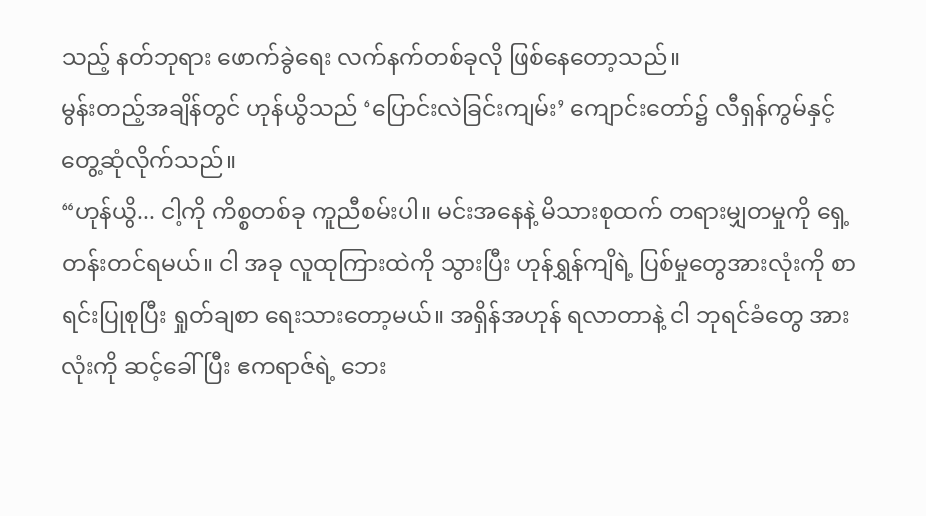သည့် နတ်ဘုရား ဖောက်ခွဲရေး လက်နက်တစ်ခုလို ဖြစ်နေတော့သည်။
မွန်းတည့်အချိန်တွင် ဟုန်ယွိသည် ‘ပြောင်းလဲခြင်းကျမ်း’ ကျောင်းတော်၌ လီရှန်ကွမ်နှင့် တွေ့ဆုံလိုက်သည်။
“ဟုန်ယွိ... ငါ့ကို ကိစ္စတစ်ခု ကူညီစမ်းပါ။ မင်းအနေနဲ့ မိသားစုထက် တရားမျှတမှုကို ရှေ့တန်းတင်ရမယ်။ ငါ အခု လူထုကြားထဲကို သွားပြီး ဟုန်ရွှန်ကျိရဲ့ ပြစ်မှုတွေအားလုံးကို စာရင်းပြုစုပြီး ရှုတ်ချစာ ရေးသားတော့မယ်။ အရှိန်အဟုန် ရလာတာနဲ့ ငါ ဘုရင်ခံတွေ အားလုံးကို ဆင့်ခေါ်ပြီး ဧကရာဇ်ရဲ့ ဘေး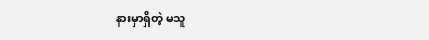နားမှာရှိတဲ့ မသူ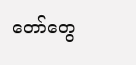တော်တွေ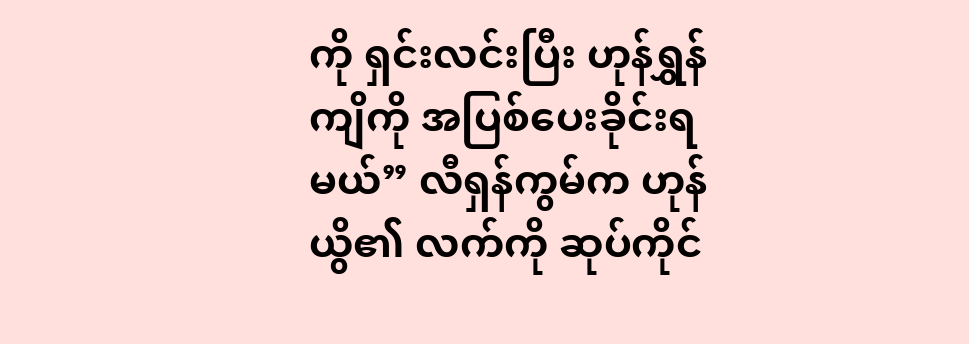ကို ရှင်းလင်းပြီး ဟုန်ရွှန်ကျိကို အပြစ်ပေးခိုင်းရမယ်” လီရှန်ကွမ်က ဟုန်ယွိ၏ လက်ကို ဆုပ်ကိုင်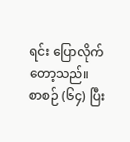ရင်း ပြောလိုက်တော့သည်။
စာစဉ် (၆၄) ပြီး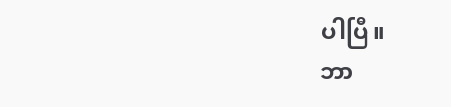ပါပြီ။
ဘာ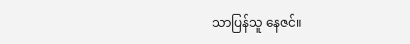သာပြန်သူ နေဇင်။